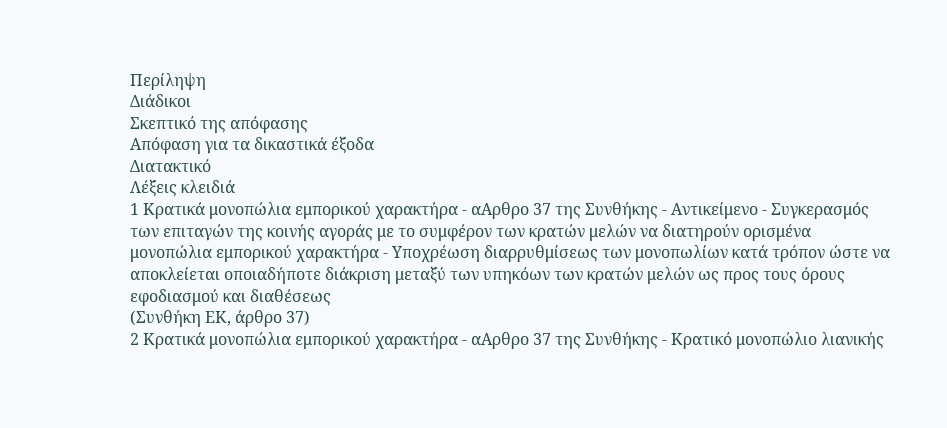Περίληψη
Διάδικοι
Σκεπτικό της απόφασης
Απόφαση για τα δικαστικά έξοδα
Διατακτικό
Λέξεις κλειδιά
1 Κρατικά μονοπώλια εμπορικού χαρακτήρα - αΑρθρο 37 της Συνθήκης - Αντικείμενο - Συγκερασμός των επιταγών της κοινής αγοράς με το συμφέρον των κρατών μελών να διατηρούν ορισμένα μονοπώλια εμπορικού χαρακτήρα - Υποχρέωση διαρρυθμίσεως των μονοπωλίων κατά τρόπον ώστε να αποκλείεται οποιαδήποτε διάκριση μεταξύ των υπηκόων των κρατών μελών ως προς τους όρους εφοδιασμού και διαθέσεως
(Συνθήκη ΕΚ, άρθρο 37)
2 Κρατικά μονοπώλια εμπορικού χαρακτήρα - αΑρθρο 37 της Συνθήκης - Κρατικό μονοπώλιο λιανικής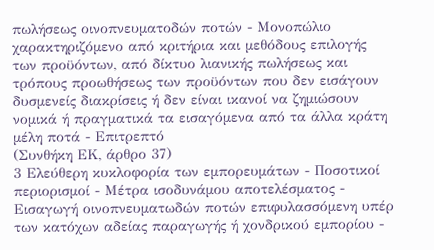πωλήσεως οινοπνευματοδών ποτών - Μονοπώλιο χαρακτηριζόμενο από κριτήρια και μεθόδους επιλογής των προϋόντων, από δίκτυο λιανικής πωλήσεως και τρόπους προωθήσεως των προϋόντων που δεν εισάγουν δυσμενείς διακρίσεις ή δεν είναι ικανοί να ζημιώσουν νομικά ή πραγματικά τα εισαγόμενα από τα άλλα κράτη μέλη ποτά - Επιτρεπτό
(Συνθήκη ΕΚ, άρθρο 37)
3 Ελεύθερη κυκλοφορία των εμπορευμάτων - Ποσοτικοί περιορισμοί - Μέτρα ισοδυνάμου αποτελέσματος - Εισαγωγή οινοπνευματωδών ποτών επιφυλασσόμενη υπέρ των κατόχων αδείας παραγωγής ή χονδρικού εμπορίου -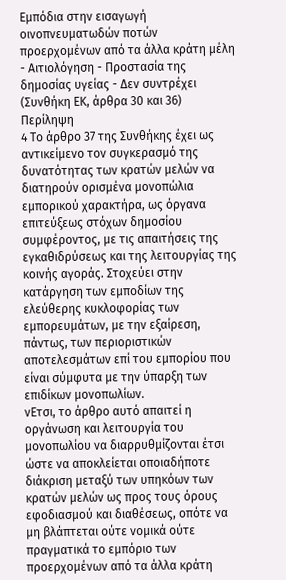Εμπόδια στην εισαγωγή οινοπνευματωδών ποτών προερχομένων από τα άλλα κράτη μέλη - Αιτιολόγηση - Προστασία της δημοσίας υγείας - Δεν συντρέχει
(Συνθήκη ΕΚ, άρθρα 30 και 36)
Περίληψη
4 Το άρθρο 37 της Συνθήκης έχει ως αντικείμενο τον συγκερασμό της δυνατότητας των κρατών μελών να διατηρούν ορισμένα μονοπώλια εμπορικού χαρακτήρα, ως όργανα επιτεύξεως στόχων δημοσίου συμφέροντος, με τις απαιτήσεις της εγκαθιδρύσεως και της λειτουργίας της κοινής αγοράς. Στοχεύει στην κατάργηση των εμποδίων της ελεύθερης κυκλοφορίας των εμπορευμάτων, με την εξαίρεση, πάντως, των περιοριστικών αποτελεσμάτων επί του εμπορίου που είναι σύμφυτα με την ύπαρξη των επιδίκων μονοπωλίων.
νΕτσι, το άρθρο αυτό απαιτεί η οργάνωση και λειτουργία του μονοπωλίου να διαρρυθμίζονται έτσι ώστε να αποκλείεται οποιαδήποτε διάκριση μεταξύ των υπηκόων των κρατών μελών ως προς τους όρους εφοδιασμού και διαθέσεως, οπότε να μη βλάπτεται ούτε νομικά ούτε πραγματικά το εμπόριο των προερχομένων από τα άλλα κράτη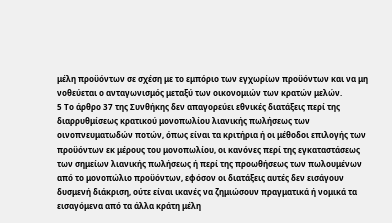μέλη προϋόντων σε σχέση με το εμπόριο των εγχωρίων προϋόντων και να μη νοθεύεται ο ανταγωνισμός μεταξύ των οικονομιών των κρατών μελών.
5 Το άρθρο 37 της Συνθήκης δεν απαγορεύει εθνικές διατάξεις περί της διαρρυθμίσεως κρατικού μονοπωλίου λιανικής πωλήσεως των οινοπνευματωδών ποτών, όπως είναι τα κριτήρια ή οι μέθοδοι επιλογής των προϋόντων εκ μέρους του μονοπωλίου, οι κανόνες περί της εγκαταστάσεως των σημείων λιανικής πωλήσεως ή περί της προωθήσεως των πωλουμένων από το μονοπώλιο προϋόντων, εφόσον οι διατάξεις αυτές δεν εισάγουν δυσμενή διάκριση, ούτε είναι ικανές να ζημιώσουν πραγματικά ή νομικά τα εισαγόμενα από τα άλλα κράτη μέλη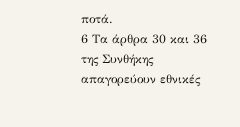ποτά.
6 Τα άρθρα 30 και 36 της Συνθήκης απαγορεύουν εθνικές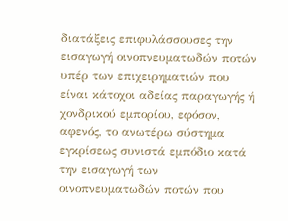διατάξεις επιφυλάσσουσες την εισαγωγή οινοπνευματωδών ποτών υπέρ των επιχειρηματιών που είναι κάτοχοι αδείας παραγωγής ή χονδρικού εμπορίου, εφόσον, αφενός, το ανωτέρω σύστημα εγκρίσεως συνιστά εμπόδιο κατά την εισαγωγή των οινοπνευματωδών ποτών που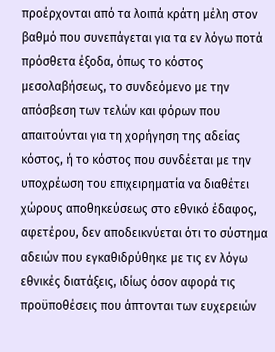προέρχονται από τα λοιπά κράτη μέλη στον βαθμό που συνεπάγεται για τα εν λόγω ποτά πρόσθετα έξοδα, όπως το κόστος μεσολαβήσεως, το συνδεόμενο με την απόσβεση των τελών και φόρων που απαιτούνται για τη χορήγηση της αδείας κόστος, ή το κόστος που συνδέεται με την υποχρέωση του επιχειρηματία να διαθέτει χώρους αποθηκεύσεως στο εθνικό έδαφος, αφετέρου, δεν αποδεικνύεται ότι το σύστημα αδειών που εγκαθιδρύθηκε με τις εν λόγω εθνικές διατάξεις, ιδίως όσον αφορά τις προϋποθέσεις που άπτονται των ευχερειών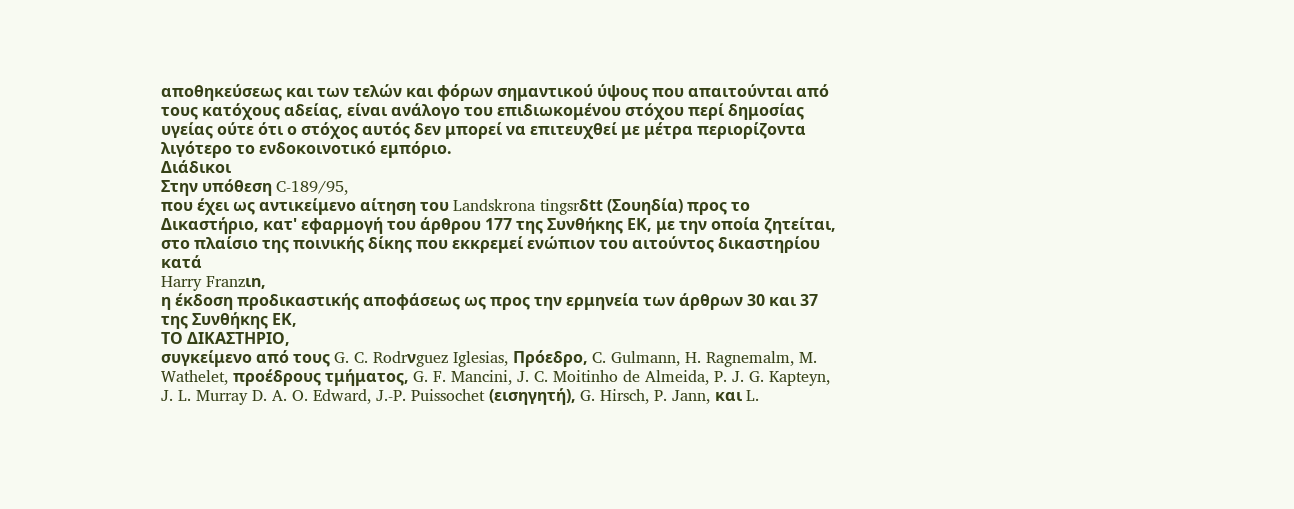αποθηκεύσεως και των τελών και φόρων σημαντικού ύψους που απαιτούνται από τους κατόχους αδείας, είναι ανάλογο του επιδιωκομένου στόχου περί δημοσίας υγείας ούτε ότι ο στόχος αυτός δεν μπορεί να επιτευχθεί με μέτρα περιορίζοντα λιγότερο το ενδοκοινοτικό εμπόριο.
Διάδικοι
Στην υπόθεση C-189/95,
που έχει ως αντικείμενο αίτηση του Landskrona tingsrδtt (Σουηδία) προς το Δικαστήριο, κατ' εφαρμογή του άρθρου 177 της Συνθήκης ΕΚ, με την οποία ζητείται, στο πλαίσιο της ποινικής δίκης που εκκρεμεί ενώπιον του αιτούντος δικαστηρίου κατά
Harry Franzιn,
η έκδοση προδικαστικής αποφάσεως ως προς την ερμηνεία των άρθρων 30 και 37 της Συνθήκης ΕΚ,
ΤΟ ΔΙΚΑΣΤΗΡΙΟ,
συγκείμενο από τους G. C. Rodrνguez Iglesias, Πρόεδρο, C. Gulmann, H. Ragnemalm, M. Wathelet, προέδρους τμήματος, G. F. Mancini, J. C. Moitinho de Almeida, P. J. G. Kapteyn, J. L. Murray D. A. O. Edward, J.-P. Puissochet (εισηγητή), G. Hirsch, P. Jann, και L.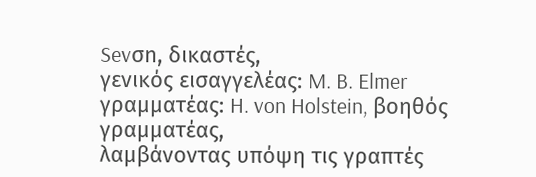Sevσn, δικαστές,
γενικός εισαγγελέας: M. B. Elmer
γραμματέας: H. von Holstein, βοηθός γραμματέας,
λαμβάνοντας υπόψη τις γραπτές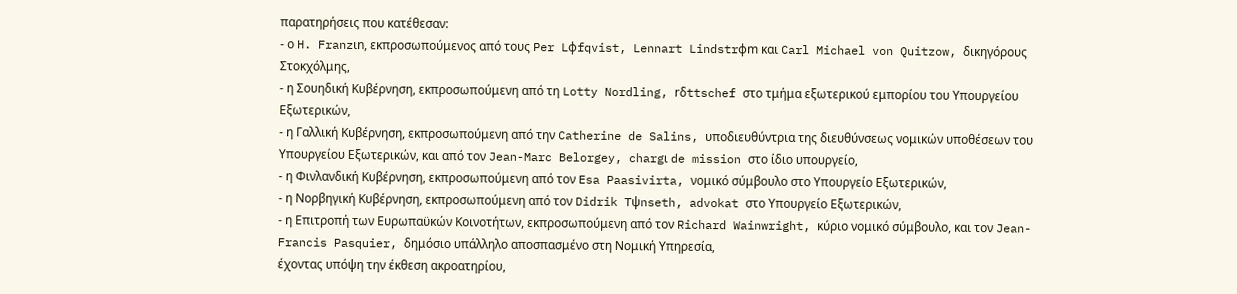παρατηρήσεις που κατέθεσαν:
- ο H. Franzιn, εκπροσωπούμενος από τους Per Lφfqvist, Lennart Lindstrφm και Carl Michael von Quitzow, δικηγόρους Στοκχόλμης,
- η Σουηδική Κυβέρνηση, εκπροσωπούμενη από τη Lotty Nordling, rδttschef στο τμήμα εξωτερικού εμπορίου του Υπουργείου Εξωτερικών,
- η Γαλλική Κυβέρνηση, εκπροσωπούμενη από την Catherine de Salins, υποδιευθύντρια της διευθύνσεως νομικών υποθέσεων του Υπουργείου Εξωτερικών, και από τον Jean-Marc Belorgey, chargι de mission στο ίδιο υπουργείο,
- η Φινλανδική Κυβέρνηση, εκπροσωπούμενη από τον Esa Paasivirta, νομικό σύμβουλο στο Υπουργείο Εξωτερικών,
- η Νορβηγική Κυβέρνηση, εκπροσωπούμενη από τον Didrik Tψnseth, advokat στο Υπουργείο Εξωτερικών,
- η Επιτροπή των Ευρωπαϋκών Κοινοτήτων, εκπροσωπούμενη από τον Richard Wainwright, κύριο νομικό σύμβουλο, και τον Jean-Francis Pasquier, δημόσιο υπάλληλο αποσπασμένο στη Νομική Υπηρεσία,
έχοντας υπόψη την έκθεση ακροατηρίου,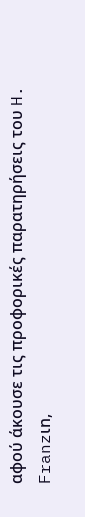αφού άκουσε τις προφορικές παρατηρήσεις του H. Franzιn,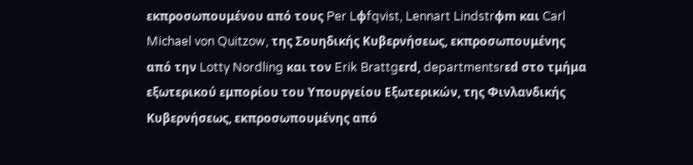εκπροσωπουμένου από τους Per Lφfqvist, Lennart Lindstrφm και Carl Michael von Quitzow, της Σουηδικής Κυβερνήσεως, εκπροσωπουμένης από την Lotty Nordling και τον Erik Brattgεrd, departmentsrεd στο τμήμα εξωτερικού εμπορίου του Υπουργείου Εξωτερικών, της Φινλανδικής Κυβερνήσεως, εκπροσωπουμένης από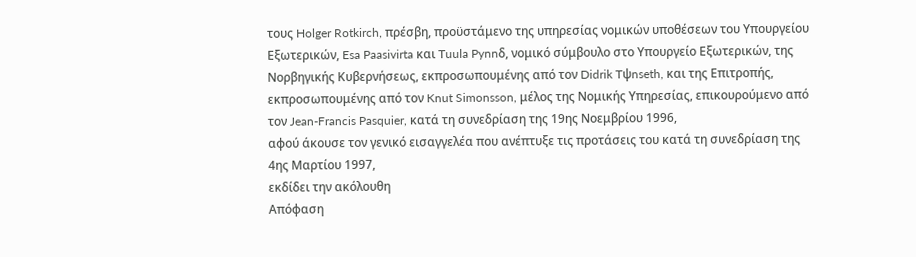τους Holger Rotkirch, πρέσβη, προϋστάμενο της υπηρεσίας νομικών υποθέσεων του Υπουργείου Εξωτερικών, Esa Paasivirta και Tuula Pynnδ, νομικό σύμβουλο στο Υπουργείο Εξωτερικών, της Νορβηγικής Κυβερνήσεως, εκπροσωπουμένης από τον Didrik Tψnseth, και της Επιτροπής, εκπροσωπουμένης από τον Knut Simonsson, μέλος της Νομικής Υπηρεσίας, επικουρούμενο από τον Jean-Francis Pasquier, κατά τη συνεδρίαση της 19ης Νοεμβρίου 1996,
αφού άκουσε τον γενικό εισαγγελέα που ανέπτυξε τις προτάσεις του κατά τη συνεδρίαση της 4ης Μαρτίου 1997,
εκδίδει την ακόλουθη
Απόφαση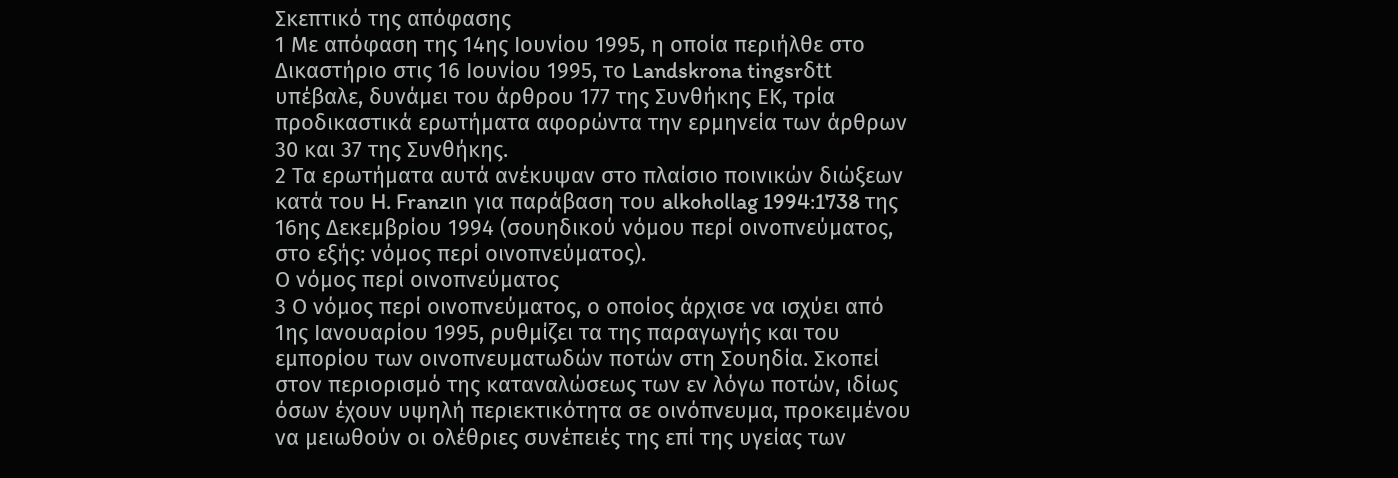Σκεπτικό της απόφασης
1 Με απόφαση της 14ης Ιουνίου 1995, η οποία περιήλθε στο Δικαστήριο στις 16 Ιουνίου 1995, το Landskrona tingsrδtt υπέβαλε, δυνάμει του άρθρου 177 της Συνθήκης ΕΚ, τρία προδικαστικά ερωτήματα αφορώντα την ερμηνεία των άρθρων 30 και 37 της Συνθήκης.
2 Τα ερωτήματα αυτά ανέκυψαν στο πλαίσιο ποινικών διώξεων κατά του H. Franzιn για παράβαση του alkohollag 1994:1738 της 16ης Δεκεμβρίου 1994 (σουηδικού νόμου περί οινοπνεύματος, στο εξής: νόμος περί οινοπνεύματος).
Ο νόμος περί οινοπνεύματος
3 Ο νόμος περί οινοπνεύματος, ο οποίος άρχισε να ισχύει από 1ης Ιανουαρίου 1995, ρυθμίζει τα της παραγωγής και του εμπορίου των οινοπνευματωδών ποτών στη Σουηδία. Σκοπεί στον περιορισμό της καταναλώσεως των εν λόγω ποτών, ιδίως όσων έχουν υψηλή περιεκτικότητα σε οινόπνευμα, προκειμένου να μειωθούν οι ολέθριες συνέπειές της επί της υγείας των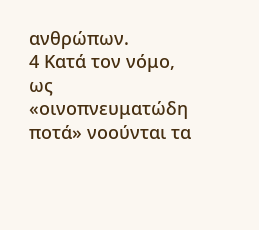ανθρώπων.
4 Κατά τον νόμο, ως «οινοπνευματώδη ποτά» νοούνται τα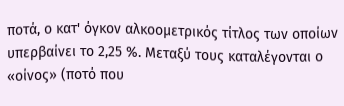ποτά, ο κατ' όγκον αλκοομετρικός τίτλος των οποίων υπερβαίνει το 2,25 %. Μεταξύ τους καταλέγονται ο «οίνος» (ποτό που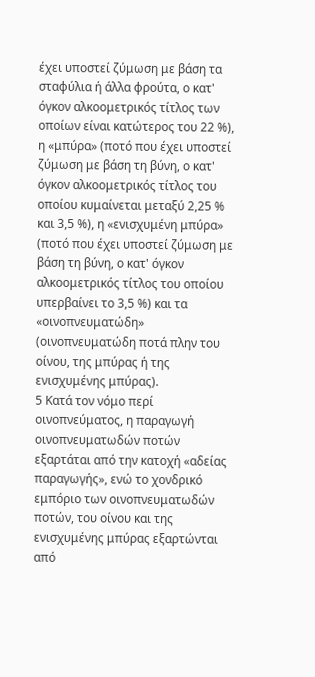έχει υποστεί ζύμωση με βάση τα σταφύλια ή άλλα φρούτα, ο κατ' όγκον αλκοομετρικός τίτλος των οποίων είναι κατώτερος του 22 %), η «μπύρα» (ποτό που έχει υποστεί ζύμωση με βάση τη βύνη, ο κατ' όγκον αλκοομετρικός τίτλος του οποίου κυμαίνεται μεταξύ 2,25 % και 3,5 %), η «ενισχυμένη μπύρα» (ποτό που έχει υποστεί ζύμωση με βάση τη βύνη, ο κατ' όγκον αλκοομετρικός τίτλος του οποίου υπερβαίνει το 3,5 %) και τα «οινοπνευματώδη» (οινοπνευματώδη ποτά πλην του οίνου, της μπύρας ή της ενισχυμένης μπύρας).
5 Κατά τον νόμο περί οινοπνεύματος, η παραγωγή οινοπνευματωδών ποτών εξαρτάται από την κατοχή «αδείας παραγωγής», ενώ το χονδρικό εμπόριο των οινοπνευματωδών ποτών, του οίνου και της ενισχυμένης μπύρας εξαρτώνται από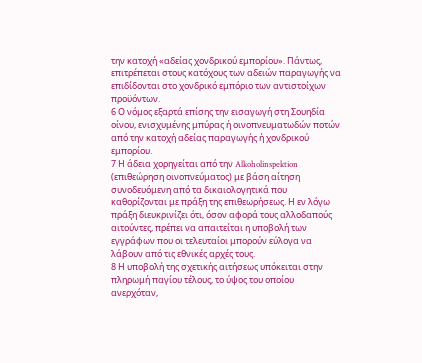την κατοχή «αδείας χονδρικού εμπορίου». Πάντως, επιτρέπεται στους κατόχους των αδειών παραγωγής να επιδίδονται στο χονδρικό εμπόριο των αντιστοίχων προϋόντων.
6 Ο νόμος εξαρτά επίσης την εισαγωγή στη Σουηδία οίνου, ενισχυμένης μπύρας ή οινοπνευματωδών ποτών από την κατοχή αδείας παραγωγής ή χονδρικού εμπορίου.
7 Η άδεια χορηγείται από την Alkoholinspektion (επιθεώρηση οινοπνεύματος) με βάση αίτηση συνοδευόμενη από τα δικαιολογητικά που καθορίζονται με πράξη της επιθεωρήσεως. Η εν λόγω πράξη διευκρινίζει ότι, όσον αφορά τους αλλοδαπούς αιτούντες, πρέπει να απαιτείται η υποβολή των εγγράφων που οι τελευταίοι μπορούν εύλογα να λάβουν από τις εθνικές αρχές τους.
8 Η υποβολή της σχετικής αιτήσεως υπόκειται στην πληρωμή παγίου τέλους, το ύψος του οποίου ανερχόταν,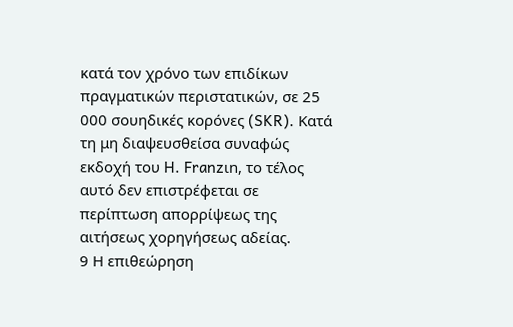κατά τον χρόνο των επιδίκων πραγματικών περιστατικών, σε 25 000 σουηδικές κορόνες (SKR). Κατά τη μη διαψευσθείσα συναφώς εκδοχή του H. Franzιn, το τέλος αυτό δεν επιστρέφεται σε περίπτωση απορρίψεως της αιτήσεως χορηγήσεως αδείας.
9 Η επιθεώρηση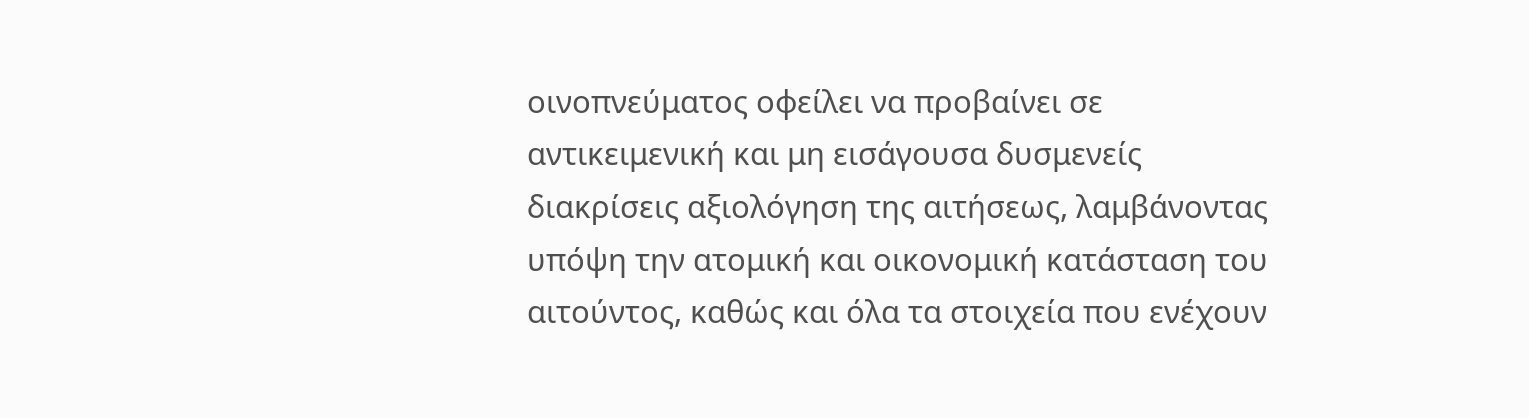οινοπνεύματος οφείλει να προβαίνει σε αντικειμενική και μη εισάγουσα δυσμενείς διακρίσεις αξιολόγηση της αιτήσεως, λαμβάνοντας υπόψη την ατομική και οικονομική κατάσταση του αιτούντος, καθώς και όλα τα στοιχεία που ενέχουν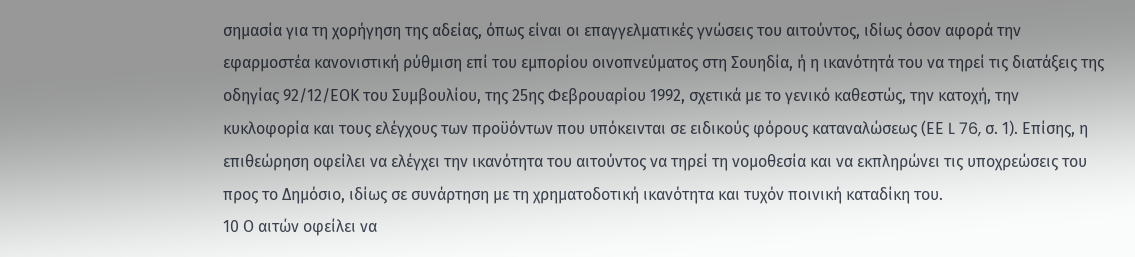σημασία για τη χορήγηση της αδείας, όπως είναι οι επαγγελματικές γνώσεις του αιτούντος, ιδίως όσον αφορά την εφαρμοστέα κανονιστική ρύθμιση επί του εμπορίου οινοπνεύματος στη Σουηδία, ή η ικανότητά του να τηρεί τις διατάξεις της οδηγίας 92/12/ΕΟΚ του Συμβουλίου, της 25ης Φεβρουαρίου 1992, σχετικά με το γενικό καθεστώς, την κατοχή, την κυκλοφορία και τους ελέγχους των προϋόντων που υπόκεινται σε ειδικούς φόρους καταναλώσεως (ΕΕ L 76, σ. 1). Επίσης, η επιθεώρηση οφείλει να ελέγχει την ικανότητα του αιτούντος να τηρεί τη νομοθεσία και να εκπληρώνει τις υποχρεώσεις του προς το Δημόσιο, ιδίως σε συνάρτηση με τη χρηματοδοτική ικανότητα και τυχόν ποινική καταδίκη του.
10 Ο αιτών οφείλει να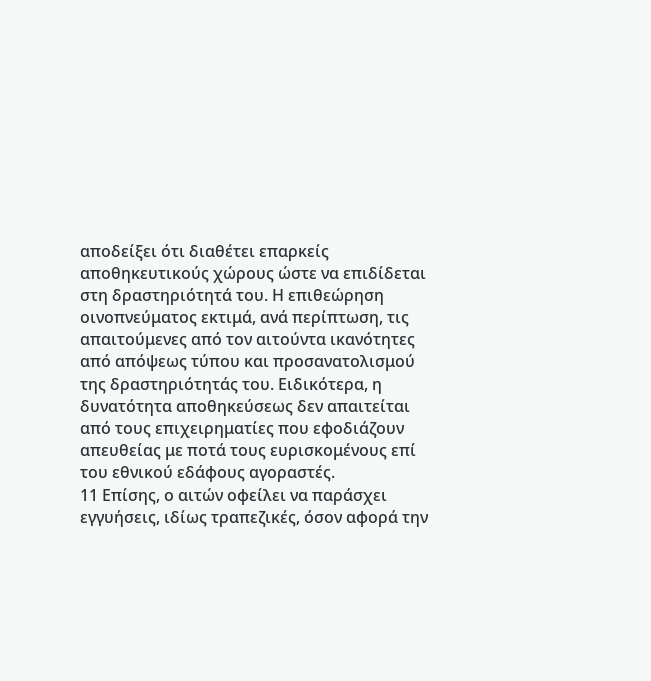αποδείξει ότι διαθέτει επαρκείς αποθηκευτικούς χώρους ώστε να επιδίδεται στη δραστηριότητά του. Η επιθεώρηση οινοπνεύματος εκτιμά, ανά περίπτωση, τις απαιτούμενες από τον αιτούντα ικανότητες από απόψεως τύπου και προσανατολισμού της δραστηριότητάς του. Ειδικότερα, η δυνατότητα αποθηκεύσεως δεν απαιτείται από τους επιχειρηματίες που εφοδιάζουν απευθείας με ποτά τους ευρισκομένους επί του εθνικού εδάφους αγοραστές.
11 Επίσης, ο αιτών οφείλει να παράσχει εγγυήσεις, ιδίως τραπεζικές, όσον αφορά την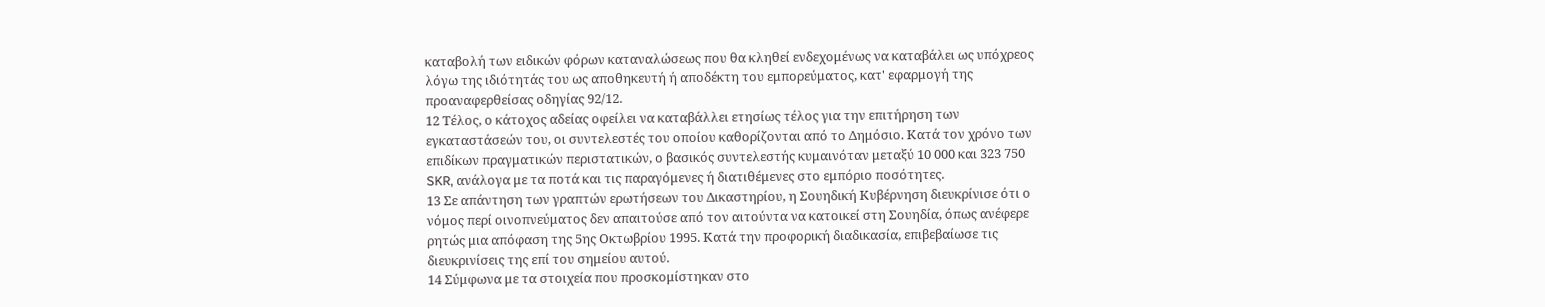καταβολή των ειδικών φόρων καταναλώσεως που θα κληθεί ενδεχομένως να καταβάλει ως υπόχρεος λόγω της ιδιότητάς του ως αποθηκευτή ή αποδέκτη του εμπορεύματος, κατ' εφαρμογή της προαναφερθείσας οδηγίας 92/12.
12 Τέλος, ο κάτοχος αδείας οφείλει να καταβάλλει ετησίως τέλος για την επιτήρηση των εγκαταστάσεών του, οι συντελεστές του οποίου καθορίζονται από το Δημόσιο. Κατά τον χρόνο των επιδίκων πραγματικών περιστατικών, ο βασικός συντελεστής κυμαινόταν μεταξύ 10 000 και 323 750 SKR, ανάλογα με τα ποτά και τις παραγόμενες ή διατιθέμενες στο εμπόριο ποσότητες.
13 Σε απάντηση των γραπτών ερωτήσεων του Δικαστηρίου, η Σουηδική Κυβέρνηση διευκρίνισε ότι ο νόμος περί οινοπνεύματος δεν απαιτούσε από τον αιτούντα να κατοικεί στη Σουηδία, όπως ανέφερε ρητώς μια απόφαση της 5ης Οκτωβρίου 1995. Κατά την προφορική διαδικασία, επιβεβαίωσε τις διευκρινίσεις της επί του σημείου αυτού.
14 Σύμφωνα με τα στοιχεία που προσκομίστηκαν στο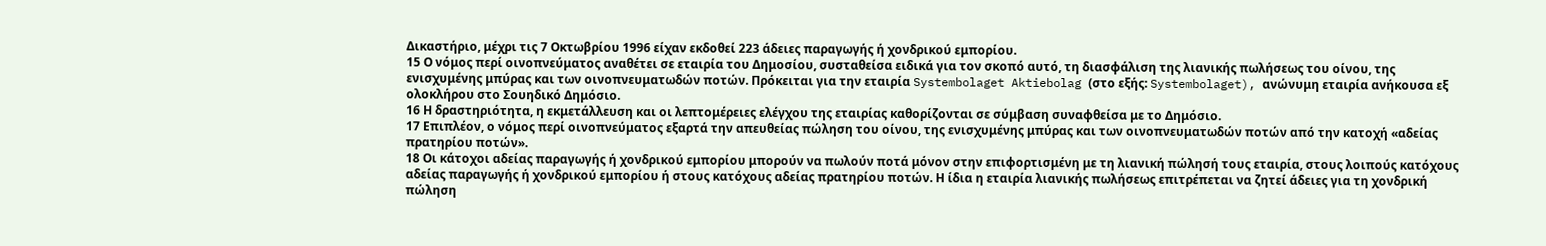Δικαστήριο, μέχρι τις 7 Οκτωβρίου 1996 είχαν εκδοθεί 223 άδειες παραγωγής ή χονδρικού εμπορίου.
15 Ο νόμος περί οινοπνεύματος αναθέτει σε εταιρία του Δημοσίου, συσταθείσα ειδικά για τον σκοπό αυτό, τη διασφάλιση της λιανικής πωλήσεως του οίνου, της ενισχυμένης μπύρας και των οινοπνευματωδών ποτών. Πρόκειται για την εταιρία Systembolaget Aktiebolag (στο εξής: Systembolaget), ανώνυμη εταιρία ανήκουσα εξ ολοκλήρου στο Σουηδικό Δημόσιο.
16 Η δραστηριότητα, η εκμετάλλευση και οι λεπτομέρειες ελέγχου της εταιρίας καθορίζονται σε σύμβαση συναφθείσα με το Δημόσιο.
17 Επιπλέον, ο νόμος περί οινοπνεύματος εξαρτά την απευθείας πώληση του οίνου, της ενισχυμένης μπύρας και των οινοπνευματωδών ποτών από την κατοχή «αδείας πρατηρίου ποτών».
18 Οι κάτοχοι αδείας παραγωγής ή χονδρικού εμπορίου μπορούν να πωλούν ποτά μόνον στην επιφορτισμένη με τη λιανική πώλησή τους εταιρία, στους λοιπούς κατόχους αδείας παραγωγής ή χονδρικού εμπορίου ή στους κατόχους αδείας πρατηρίου ποτών. Η ίδια η εταιρία λιανικής πωλήσεως επιτρέπεται να ζητεί άδειες για τη χονδρική πώληση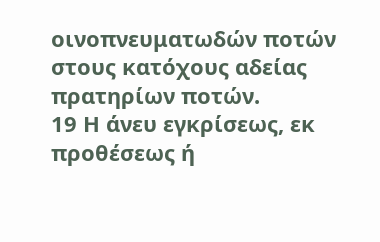οινοπνευματωδών ποτών στους κατόχους αδείας πρατηρίων ποτών.
19 Η άνευ εγκρίσεως, εκ προθέσεως ή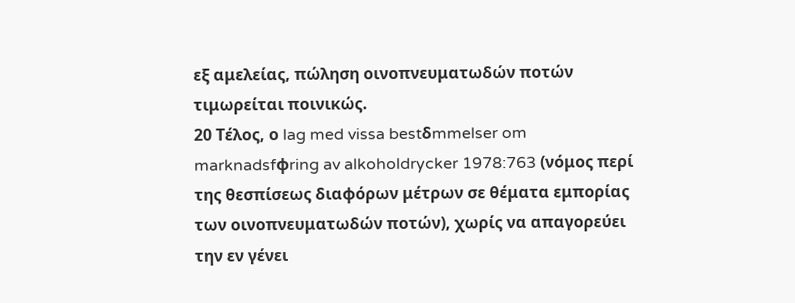εξ αμελείας, πώληση οινοπνευματωδών ποτών τιμωρείται ποινικώς.
20 Τέλος, ο lag med vissa bestδmmelser om marknadsfφring av alkoholdrycker 1978:763 (νόμος περί της θεσπίσεως διαφόρων μέτρων σε θέματα εμπορίας των οινοπνευματωδών ποτών), χωρίς να απαγορεύει την εν γένει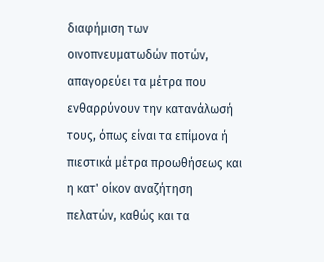διαφήμιση των οινοπνευματωδών ποτών, απαγορεύει τα μέτρα που ενθαρρύνουν την κατανάλωσή τους, όπως είναι τα επίμονα ή πιεστικά μέτρα προωθήσεως και η κατ' οίκον αναζήτηση πελατών, καθώς και τα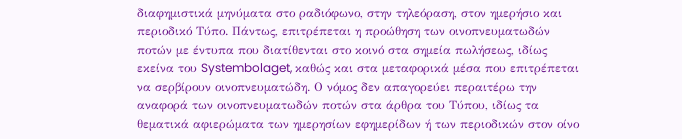διαφημιστικά μηνύματα στο ραδιόφωνο, στην τηλεόραση, στον ημερήσιο και περιοδικό Τύπο. Πάντως, επιτρέπεται η προώθηση των οινοπνευματωδών ποτών με έντυπα που διατίθενται στο κοινό στα σημεία πωλήσεως, ιδίως εκείνα του Systembolaget, καθώς και στα μεταφορικά μέσα που επιτρέπεται να σερβίρουν οινοπνευματώδη. Ο νόμος δεν απαγορεύει περαιτέρω την αναφορά των οινοπνευματωδών ποτών στα άρθρα του Τύπου, ιδίως τα θεματικά αφιερώματα των ημερησίων εφημερίδων ή των περιοδικών στον οίνο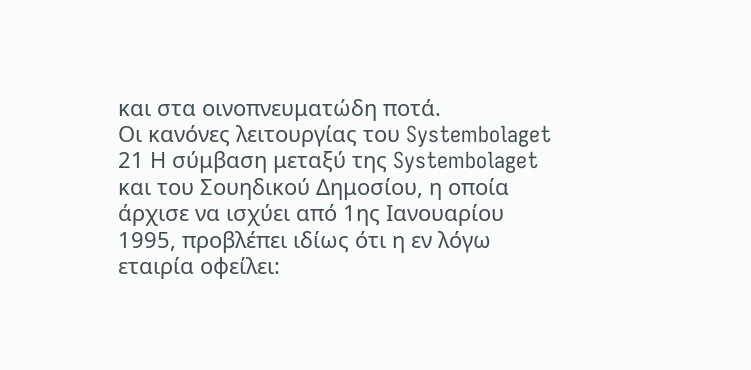και στα οινοπνευματώδη ποτά.
Οι κανόνες λειτουργίας του Systembolaget
21 Η σύμβαση μεταξύ της Systembolaget και του Σουηδικού Δημοσίου, η οποία άρχισε να ισχύει από 1ης Ιανουαρίου 1995, προβλέπει ιδίως ότι η εν λόγω εταιρία οφείλει: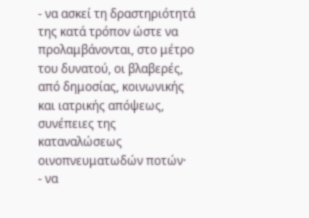- να ασκεί τη δραστηριότητά της κατά τρόπον ώστε να προλαμβάνονται, στο μέτρο του δυνατού, οι βλαβερές, από δημοσίας, κοινωνικής και ιατρικής απόψεως, συνέπειες της καταναλώσεως οινοπνευματωδών ποτών·
- να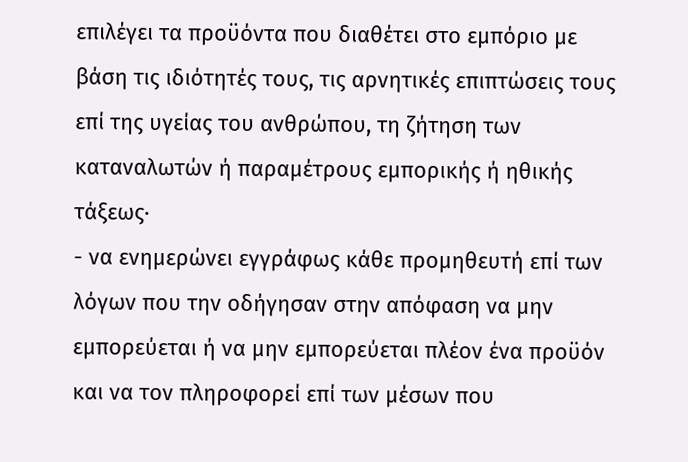επιλέγει τα προϋόντα που διαθέτει στο εμπόριο με βάση τις ιδιότητές τους, τις αρνητικές επιπτώσεις τους επί της υγείας του ανθρώπου, τη ζήτηση των καταναλωτών ή παραμέτρους εμπορικής ή ηθικής τάξεως·
- να ενημερώνει εγγράφως κάθε προμηθευτή επί των λόγων που την οδήγησαν στην απόφαση να μην εμπορεύεται ή να μην εμπορεύεται πλέον ένα προϋόν και να τον πληροφορεί επί των μέσων που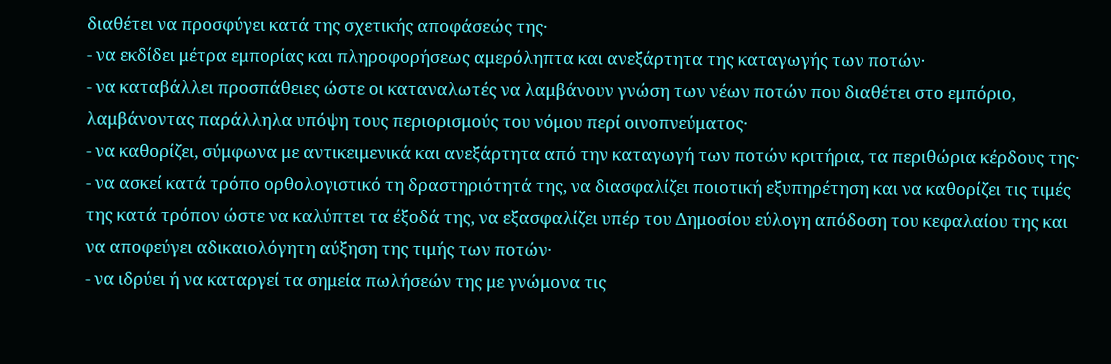διαθέτει να προσφύγει κατά της σχετικής αποφάσεώς της·
- να εκδίδει μέτρα εμπορίας και πληροφορήσεως αμερόληπτα και ανεξάρτητα της καταγωγής των ποτών·
- να καταβάλλει προσπάθειες ώστε οι καταναλωτές να λαμβάνουν γνώση των νέων ποτών που διαθέτει στο εμπόριο, λαμβάνοντας παράλληλα υπόψη τους περιορισμούς του νόμου περί οινοπνεύματος·
- να καθορίζει, σύμφωνα με αντικειμενικά και ανεξάρτητα από την καταγωγή των ποτών κριτήρια, τα περιθώρια κέρδους της·
- να ασκεί κατά τρόπο ορθολογιστικό τη δραστηριότητά της, να διασφαλίζει ποιοτική εξυπηρέτηση και να καθορίζει τις τιμές της κατά τρόπον ώστε να καλύπτει τα έξοδά της, να εξασφαλίζει υπέρ του Δημοσίου εύλογη απόδοση του κεφαλαίου της και να αποφεύγει αδικαιολόγητη αύξηση της τιμής των ποτών·
- να ιδρύει ή να καταργεί τα σημεία πωλήσεών της με γνώμονα τις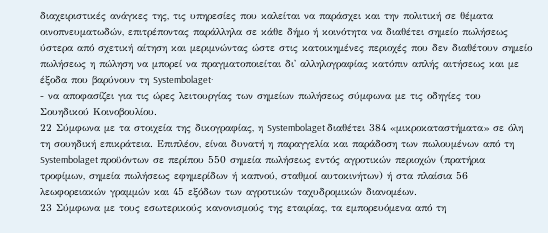διαχειριστικές ανάγκες της, τις υπηρεσίες που καλείται να παράσχει και την πολιτική σε θέματα οινοπνευματωδών, επιτρέποντας παράλληλα σε κάθε δήμο ή κοινότητα να διαθέτει σημείο πωλήσεως ύστερα από σχετική αίτηση και μεριμνώντας ώστε στις κατοικημένες περιοχές που δεν διαθέτουν σημείο πωλήσεως η πώληση να μπορεί να πραγματοποιείται δι' αλληλογραφίας κατόπιν απλής αιτήσεως και με έξοδα που βαρύνουν τη Systembolaget·
- να αποφασίζει για τις ώρες λειτουργίας των σημείων πωλήσεως σύμφωνα με τις οδηγίες του Σουηδικού Κοινοβουλίου.
22 Σύμφωνα με τα στοιχεία της δικογραφίας, η Systembolaget διαθέτει 384 «μικροκαταστήματα» σε όλη τη σουηδική επικράτεια. Επιπλέον, είναι δυνατή η παραγγελία και παράδοση των πωλουμένων από τη Systembolaget προϋόντων σε περίπου 550 σημεία πωλήσεως εντός αγροτικών περιοχών (πρατήρια τροφίμων, σημεία πωλήσεως εφημερίδων ή καπνού, σταθμοί αυτοκινήτων) ή στα πλαίσια 56 λεωφορειακών γραμμών και 45 εξόδων των αγροτικών ταχυδρομικών διανομέων.
23 Σύμφωνα με τους εσωτερικούς κανονισμούς της εταιρίας, τα εμπορευόμενα από τη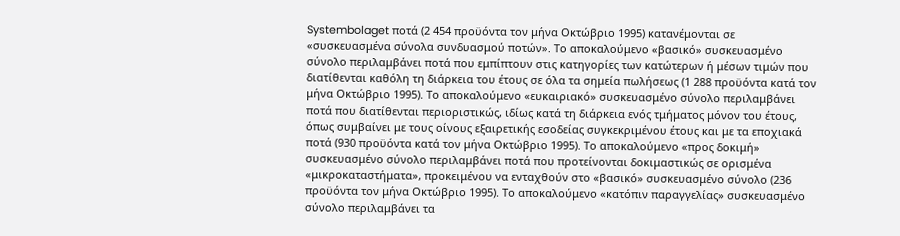Systembolaget ποτά (2 454 προϋόντα τον μήνα Οκτώβριο 1995) κατανέμονται σε «συσκευασμένα σύνολα συνδυασμού ποτών». Το αποκαλούμενο «βασικό» συσκευασμένο σύνολο περιλαμβάνει ποτά που εμπίπτουν στις κατηγορίες των κατώτερων ή μέσων τιμών που διατίθενται καθόλη τη διάρκεια του έτους σε όλα τα σημεία πωλήσεως (1 288 προϋόντα κατά τον μήνα Οκτώβριο 1995). Το αποκαλούμενο «ευκαιριακό» συσκευασμένο σύνολο περιλαμβάνει ποτά που διατίθενται περιοριστικώς, ιδίως κατά τη διάρκεια ενός τμήματος μόνον του έτους, όπως συμβαίνει με τους οίνους εξαιρετικής εσοδείας συγκεκριμένου έτους και με τα εποχιακά ποτά (930 προϋόντα κατά τον μήνα Οκτώβριο 1995). Το αποκαλούμενο «προς δοκιμή» συσκευασμένο σύνολο περιλαμβάνει ποτά που προτείνονται δοκιμαστικώς σε ορισμένα «μικροκαταστήματα», προκειμένου να ενταχθούν στο «βασικό» συσκευασμένο σύνολο (236 προϋόντα τον μήνα Οκτώβριο 1995). Το αποκαλούμενο «κατόπιν παραγγελίας» συσκευασμένο σύνολο περιλαμβάνει τα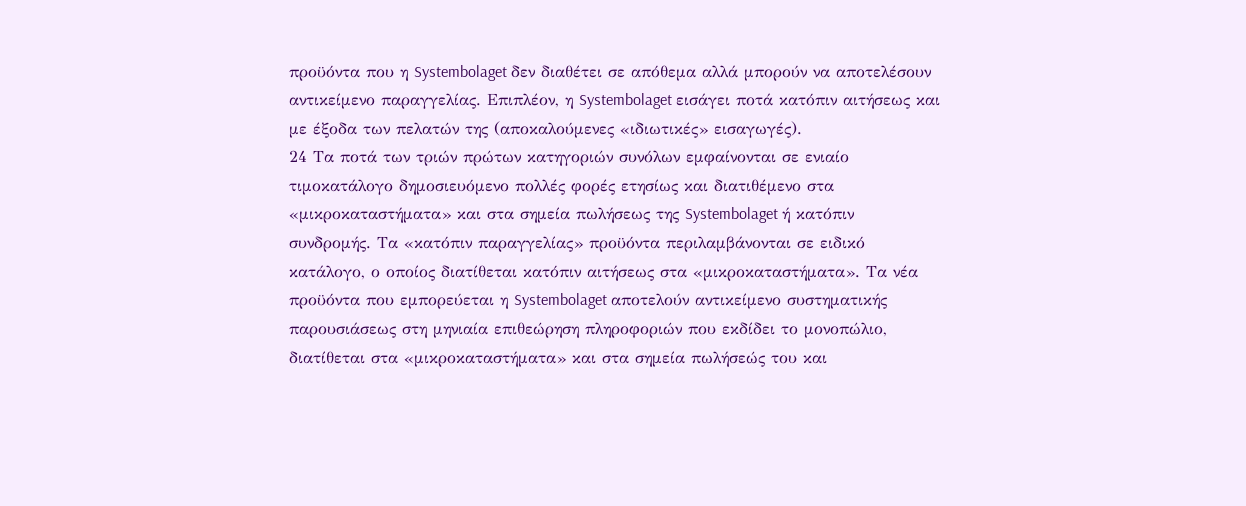προϋόντα που η Systembolaget δεν διαθέτει σε απόθεμα αλλά μπορούν να αποτελέσουν αντικείμενο παραγγελίας. Επιπλέον, η Systembolaget εισάγει ποτά κατόπιν αιτήσεως και με έξοδα των πελατών της (αποκαλούμενες «ιδιωτικές» εισαγωγές).
24 Τα ποτά των τριών πρώτων κατηγοριών συνόλων εμφαίνονται σε ενιαίο τιμοκατάλογο δημοσιευόμενο πολλές φορές ετησίως και διατιθέμενο στα «μικροκαταστήματα» και στα σημεία πωλήσεως της Systembolaget ή κατόπιν συνδρομής. Τα «κατόπιν παραγγελίας» προϋόντα περιλαμβάνονται σε ειδικό κατάλογο, ο οποίος διατίθεται κατόπιν αιτήσεως στα «μικροκαταστήματα». Τα νέα προϋόντα που εμπορεύεται η Systembolaget αποτελούν αντικείμενο συστηματικής παρουσιάσεως στη μηνιαία επιθεώρηση πληροφοριών που εκδίδει το μονοπώλιο, διατίθεται στα «μικροκαταστήματα» και στα σημεία πωλήσεώς του και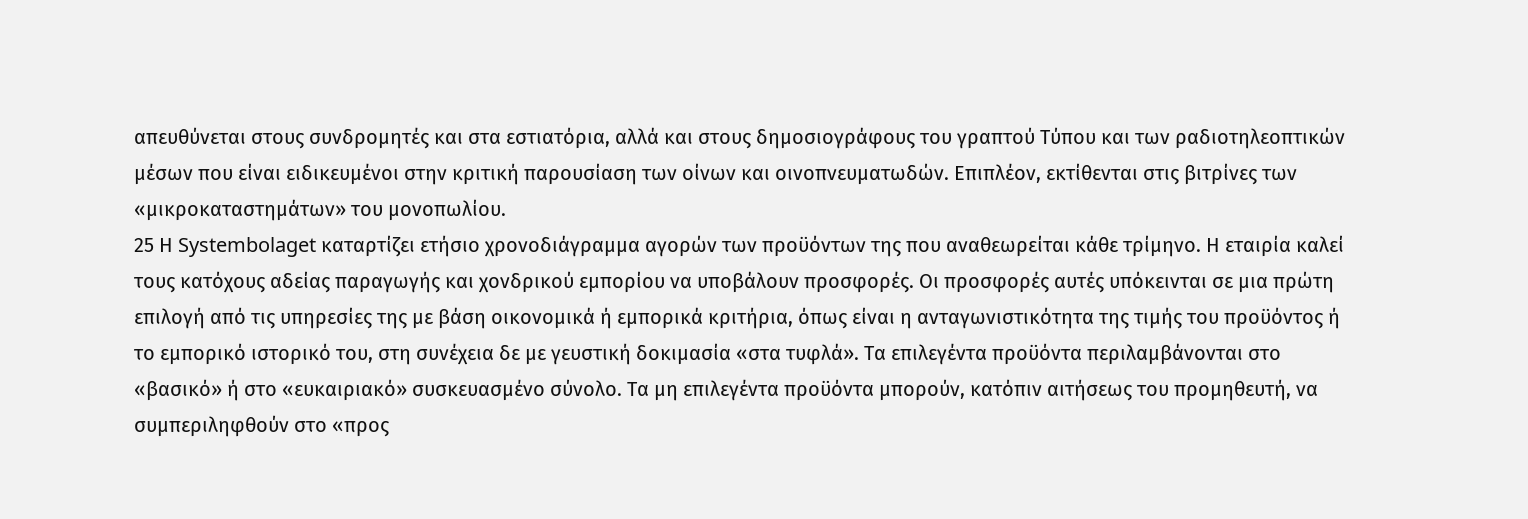απευθύνεται στους συνδρομητές και στα εστιατόρια, αλλά και στους δημοσιογράφους του γραπτού Τύπου και των ραδιοτηλεοπτικών μέσων που είναι ειδικευμένοι στην κριτική παρουσίαση των οίνων και οινοπνευματωδών. Επιπλέον, εκτίθενται στις βιτρίνες των «μικροκαταστημάτων» του μονοπωλίου.
25 Η Systembolaget καταρτίζει ετήσιο χρονοδιάγραμμα αγορών των προϋόντων της που αναθεωρείται κάθε τρίμηνο. Η εταιρία καλεί τους κατόχους αδείας παραγωγής και χονδρικού εμπορίου να υποβάλουν προσφορές. Οι προσφορές αυτές υπόκεινται σε μια πρώτη επιλογή από τις υπηρεσίες της με βάση οικονομικά ή εμπορικά κριτήρια, όπως είναι η ανταγωνιστικότητα της τιμής του προϋόντος ή το εμπορικό ιστορικό του, στη συνέχεια δε με γευστική δοκιμασία «στα τυφλά». Τα επιλεγέντα προϋόντα περιλαμβάνονται στο «βασικό» ή στο «ευκαιριακό» συσκευασμένο σύνολο. Τα μη επιλεγέντα προϋόντα μπορούν, κατόπιν αιτήσεως του προμηθευτή, να συμπεριληφθούν στο «προς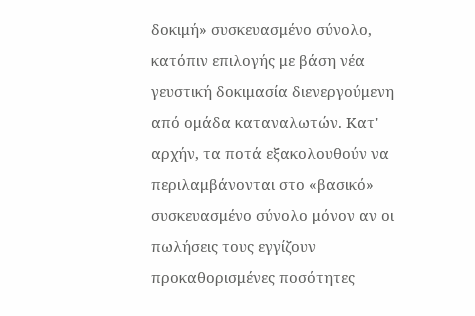δοκιμή» συσκευασμένο σύνολο, κατόπιν επιλογής με βάση νέα γευστική δοκιμασία διενεργούμενη από ομάδα καταναλωτών. Κατ' αρχήν, τα ποτά εξακολουθούν να περιλαμβάνονται στο «βασικό» συσκευασμένο σύνολο μόνον αν οι πωλήσεις τους εγγίζουν προκαθορισμένες ποσότητες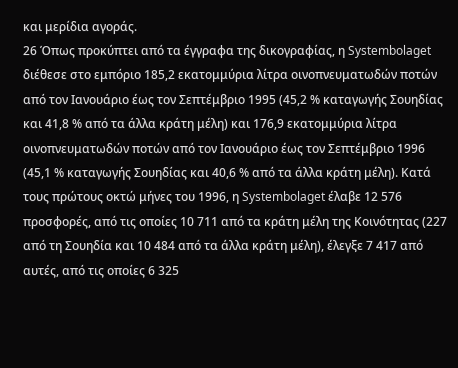και μερίδια αγοράς.
26 Όπως προκύπτει από τα έγγραφα της δικογραφίας, η Systembolaget διέθεσε στο εμπόριο 185,2 εκατομμύρια λίτρα οινοπνευματωδών ποτών από τον Ιανουάριο έως τον Σεπτέμβριο 1995 (45,2 % καταγωγής Σουηδίας και 41,8 % από τα άλλα κράτη μέλη) και 176,9 εκατομμύρια λίτρα οινοπνευματωδών ποτών από τον Ιανουάριο έως τον Σεπτέμβριο 1996 (45,1 % καταγωγής Σουηδίας και 40,6 % από τα άλλα κράτη μέλη). Κατά τους πρώτους οκτώ μήνες του 1996, η Systembolaget έλαβε 12 576 προσφορές, από τις οποίες 10 711 από τα κράτη μέλη της Κοινότητας (227 από τη Σουηδία και 10 484 από τα άλλα κράτη μέλη), έλεγξε 7 417 από αυτές, από τις οποίες 6 325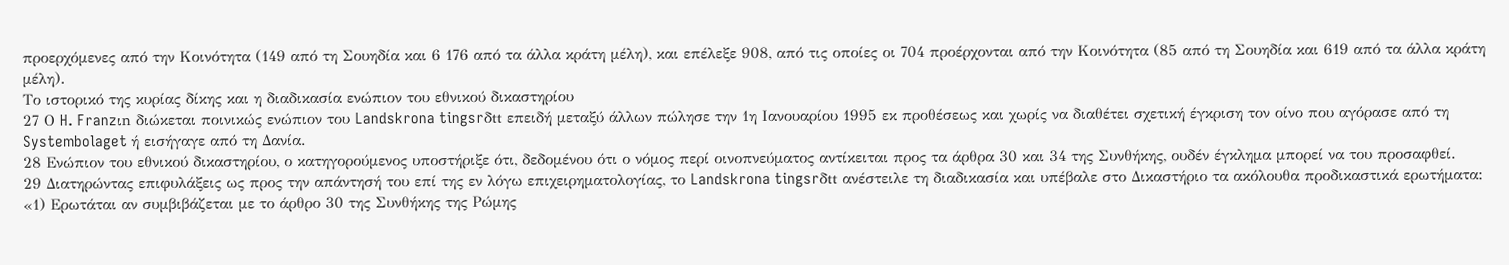προερχόμενες από την Κοινότητα (149 από τη Σουηδία και 6 176 από τα άλλα κράτη μέλη), και επέλεξε 908, από τις οποίες οι 704 προέρχονται από την Κοινότητα (85 από τη Σουηδία και 619 από τα άλλα κράτη μέλη).
Το ιστορικό της κυρίας δίκης και η διαδικασία ενώπιον του εθνικού δικαστηρίου
27 Ο H. Franzιn διώκεται ποινικώς ενώπιον του Landskrona tingsrδtt επειδή μεταξύ άλλων πώλησε την 1η Ιανουαρίου 1995 εκ προθέσεως και χωρίς να διαθέτει σχετική έγκριση τον οίνο που αγόρασε από τη Systembolaget ή εισήγαγε από τη Δανία.
28 Ενώπιον του εθνικού δικαστηρίου, ο κατηγορούμενος υποστήριξε ότι, δεδομένου ότι ο νόμος περί οινοπνεύματος αντίκειται προς τα άρθρα 30 και 34 της Συνθήκης, ουδέν έγκλημα μπορεί να του προσαφθεί.
29 Διατηρώντας επιφυλάξεις ως προς την απάντησή του επί της εν λόγω επιχειρηματολογίας, το Landskrona tingsrδtt ανέστειλε τη διαδικασία και υπέβαλε στο Δικαστήριο τα ακόλουθα προδικαστικά ερωτήματα:
«1) Ερωτάται αν συμβιβάζεται με το άρθρο 30 της Συνθήκης της Ρώμης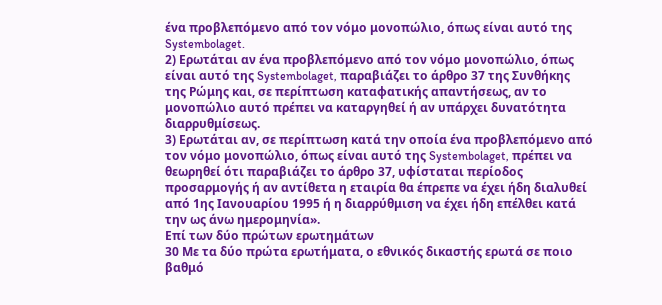ένα προβλεπόμενο από τον νόμο μονοπώλιο, όπως είναι αυτό της Systembolaget.
2) Ερωτάται αν ένα προβλεπόμενο από τον νόμο μονοπώλιο, όπως είναι αυτό της Systembolaget, παραβιάζει το άρθρο 37 της Συνθήκης της Ρώμης και, σε περίπτωση καταφατικής απαντήσεως, αν το μονοπώλιο αυτό πρέπει να καταργηθεί ή αν υπάρχει δυνατότητα διαρρυθμίσεως.
3) Ερωτάται αν, σε περίπτωση κατά την οποία ένα προβλεπόμενο από τον νόμο μονοπώλιο, όπως είναι αυτό της Systembolaget, πρέπει να θεωρηθεί ότι παραβιάζει το άρθρο 37, υφίσταται περίοδος προσαρμογής ή αν αντίθετα η εταιρία θα έπρεπε να έχει ήδη διαλυθεί από 1ης Ιανουαρίου 1995 ή η διαρρύθμιση να έχει ήδη επέλθει κατά την ως άνω ημερομηνία».
Επί των δύο πρώτων ερωτημάτων
30 Με τα δύο πρώτα ερωτήματα, ο εθνικός δικαστής ερωτά σε ποιο βαθμό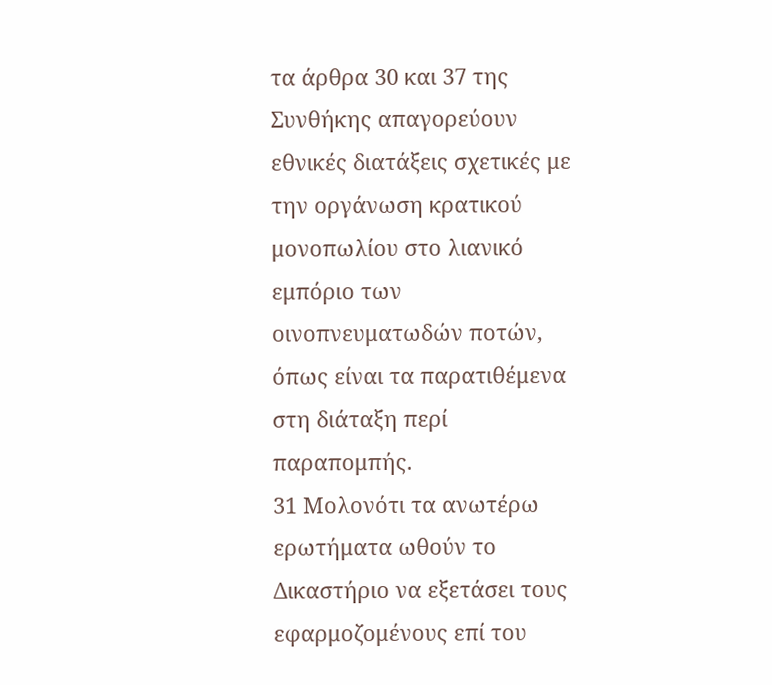τα άρθρα 30 και 37 της Συνθήκης απαγορεύουν εθνικές διατάξεις σχετικές με την οργάνωση κρατικού μονοπωλίου στο λιανικό εμπόριο των οινοπνευματωδών ποτών, όπως είναι τα παρατιθέμενα στη διάταξη περί παραπομπής.
31 Μολονότι τα ανωτέρω ερωτήματα ωθούν το Δικαστήριο να εξετάσει τους εφαρμοζομένους επί του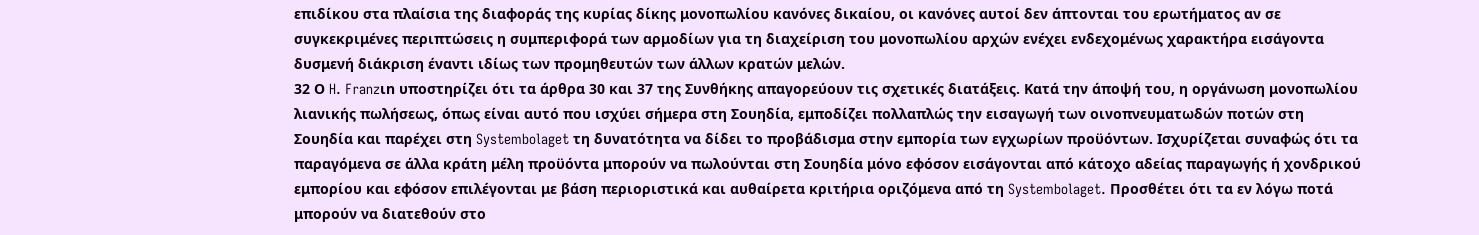επιδίκου στα πλαίσια της διαφοράς της κυρίας δίκης μονοπωλίου κανόνες δικαίου, οι κανόνες αυτοί δεν άπτονται του ερωτήματος αν σε συγκεκριμένες περιπτώσεις η συμπεριφορά των αρμοδίων για τη διαχείριση του μονοπωλίου αρχών ενέχει ενδεχομένως χαρακτήρα εισάγοντα δυσμενή διάκριση έναντι ιδίως των προμηθευτών των άλλων κρατών μελών.
32 Ο H. Franzιn υποστηρίζει ότι τα άρθρα 30 και 37 της Συνθήκης απαγορεύουν τις σχετικές διατάξεις. Κατά την άποψή του, η οργάνωση μονοπωλίου λιανικής πωλήσεως, όπως είναι αυτό που ισχύει σήμερα στη Σουηδία, εμποδίζει πολλαπλώς την εισαγωγή των οινοπνευματωδών ποτών στη Σουηδία και παρέχει στη Systembolaget τη δυνατότητα να δίδει το προβάδισμα στην εμπορία των εγχωρίων προϋόντων. Ισχυρίζεται συναφώς ότι τα παραγόμενα σε άλλα κράτη μέλη προϋόντα μπορούν να πωλούνται στη Σουηδία μόνο εφόσον εισάγονται από κάτοχο αδείας παραγωγής ή χονδρικού εμπορίου και εφόσον επιλέγονται με βάση περιοριστικά και αυθαίρετα κριτήρια οριζόμενα από τη Systembolaget. Προσθέτει ότι τα εν λόγω ποτά μπορούν να διατεθούν στο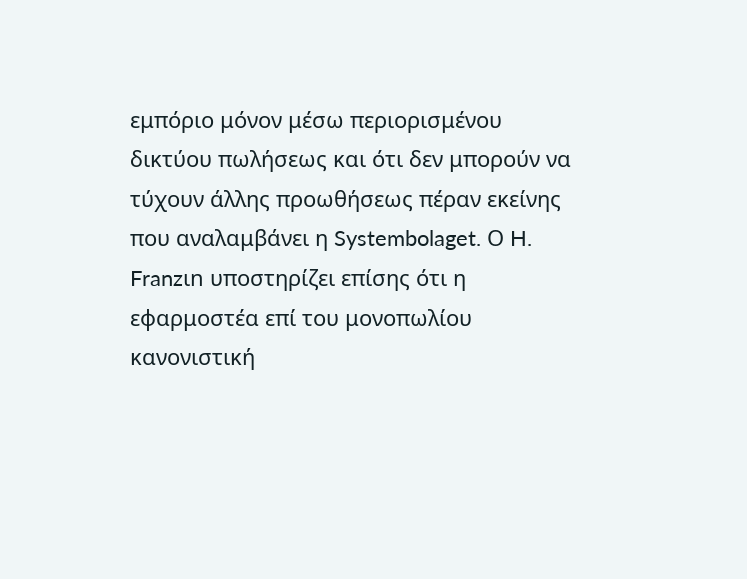εμπόριο μόνον μέσω περιορισμένου δικτύου πωλήσεως και ότι δεν μπορούν να τύχουν άλλης προωθήσεως πέραν εκείνης που αναλαμβάνει η Systembolaget. Ο H. Franzιn υποστηρίζει επίσης ότι η εφαρμοστέα επί του μονοπωλίου κανονιστική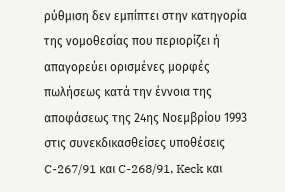ρύθμιση δεν εμπίπτει στην κατηγορία της νομοθεσίας που περιορίζει ή απαγορεύει ορισμένες μορφές πωλήσεως κατά την έννοια της αποφάσεως της 24ης Νοεμβρίου 1993 στις συνεκδικασθείσες υποθέσεις C-267/91 και C-268/91, Keck και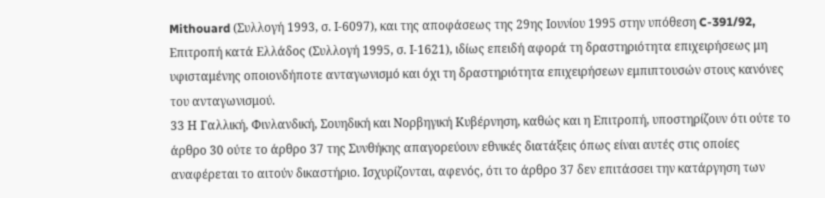Mithouard (Συλλογή 1993, σ. Ι-6097), και της αποφάσεως της 29ης Ιουνίου 1995 στην υπόθεση C-391/92, Επιτροπή κατά Ελλάδος (Συλλογή 1995, σ. Ι-1621), ιδίως επειδή αφορά τη δραστηριότητα επιχειρήσεως μη υφισταμένης οποιονδήποτε ανταγωνισμό και όχι τη δραστηριότητα επιχειρήσεων εμπιπτουσών στους κανόνες του ανταγωνισμού.
33 Η Γαλλική, Φινλανδική, Σουηδική και Νορβηγική Κυβέρνηση, καθώς και η Επιτροπή, υποστηρίζουν ότι ούτε το άρθρο 30 ούτε το άρθρο 37 της Συνθήκης απαγορεύουν εθνικές διατάξεις όπως είναι αυτές στις οποίες αναφέρεται το αιτούν δικαστήριο. Ισχυρίζονται, αφενός, ότι το άρθρο 37 δεν επιτάσσει την κατάργηση των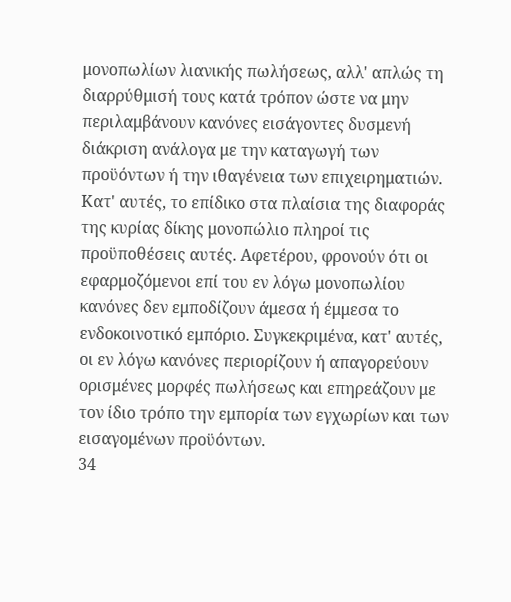μονοπωλίων λιανικής πωλήσεως, αλλ' απλώς τη διαρρύθμισή τους κατά τρόπον ώστε να μην περιλαμβάνουν κανόνες εισάγοντες δυσμενή διάκριση ανάλογα με την καταγωγή των προϋόντων ή την ιθαγένεια των επιχειρηματιών. Κατ' αυτές, το επίδικο στα πλαίσια της διαφοράς της κυρίας δίκης μονοπώλιο πληροί τις προϋποθέσεις αυτές. Αφετέρου, φρονούν ότι οι εφαρμοζόμενοι επί του εν λόγω μονοπωλίου κανόνες δεν εμποδίζουν άμεσα ή έμμεσα το ενδοκοινοτικό εμπόριο. Συγκεκριμένα, κατ' αυτές, οι εν λόγω κανόνες περιορίζουν ή απαγορεύουν ορισμένες μορφές πωλήσεως και επηρεάζουν με τον ίδιο τρόπο την εμπορία των εγχωρίων και των εισαγομένων προϋόντων.
34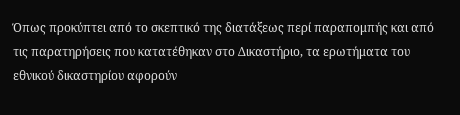Όπως προκύπτει από το σκεπτικό της διατάξεως περί παραπομπής και από τις παρατηρήσεις που κατατέθηκαν στο Δικαστήριο, τα ερωτήματα του εθνικού δικαστηρίου αφορούν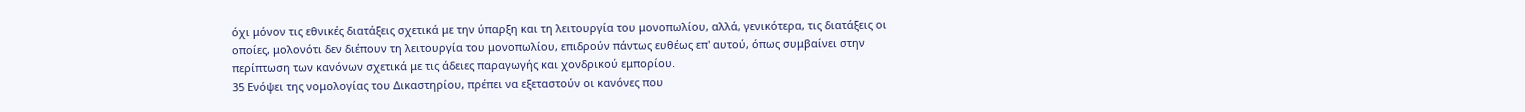όχι μόνον τις εθνικές διατάξεις σχετικά με την ύπαρξη και τη λειτουργία του μονοπωλίου, αλλά, γενικότερα, τις διατάξεις οι οποίες, μολονότι δεν διέπουν τη λειτουργία του μονοπωλίου, επιδρούν πάντως ευθέως επ' αυτού, όπως συμβαίνει στην περίπτωση των κανόνων σχετικά με τις άδειες παραγωγής και χονδρικού εμπορίου.
35 Ενόψει της νομολογίας του Δικαστηρίου, πρέπει να εξεταστούν οι κανόνες που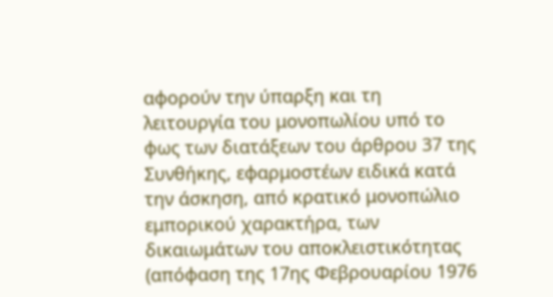αφορούν την ύπαρξη και τη λειτουργία του μονοπωλίου υπό το φως των διατάξεων του άρθρου 37 της Συνθήκης, εφαρμοστέων ειδικά κατά την άσκηση, από κρατικό μονοπώλιο εμπορικού χαρακτήρα, των δικαιωμάτων του αποκλειστικότητας (απόφαση της 17ης Φεβρουαρίου 1976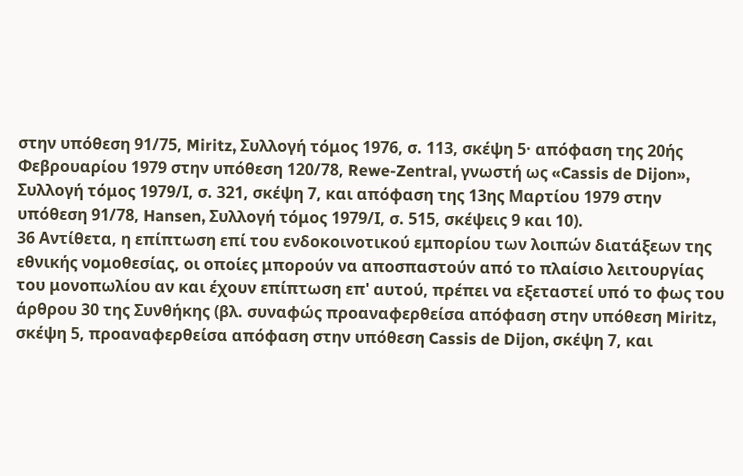στην υπόθεση 91/75, Miritz, Συλλογή τόμος 1976, σ. 113, σκέψη 5· απόφαση της 20ής Φεβρουαρίου 1979 στην υπόθεση 120/78, Rewe-Zentral, γνωστή ως «Cassis de Dijon», Συλλογή τόμος 1979/Ι, σ. 321, σκέψη 7, και απόφαση της 13ης Μαρτίου 1979 στην υπόθεση 91/78, Hansen, Συλλογή τόμος 1979/Ι, σ. 515, σκέψεις 9 και 10).
36 Αντίθετα, η επίπτωση επί του ενδοκοινοτικού εμπορίου των λοιπών διατάξεων της εθνικής νομοθεσίας, οι οποίες μπορούν να αποσπαστούν από το πλαίσιο λειτουργίας του μονοπωλίου αν και έχουν επίπτωση επ' αυτού, πρέπει να εξεταστεί υπό το φως του άρθρου 30 της Συνθήκης (βλ. συναφώς προαναφερθείσα απόφαση στην υπόθεση Miritz, σκέψη 5, προαναφερθείσα απόφαση στην υπόθεση Cassis de Dijon, σκέψη 7, και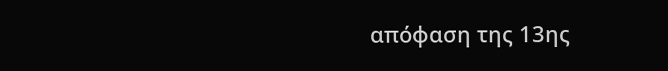απόφαση της 13ης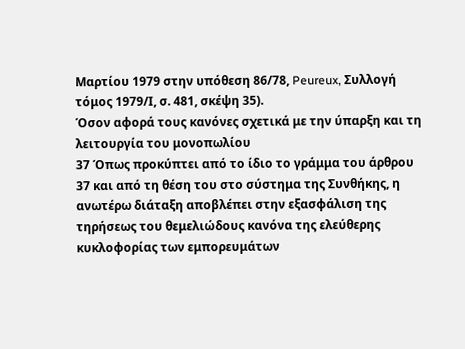Μαρτίου 1979 στην υπόθεση 86/78, Peureux, Συλλογή τόμος 1979/Ι, σ. 481, σκέψη 35).
Όσον αφορά τους κανόνες σχετικά με την ύπαρξη και τη λειτουργία του μονοπωλίου
37 Όπως προκύπτει από το ίδιο το γράμμα του άρθρου 37 και από τη θέση του στο σύστημα της Συνθήκης, η ανωτέρω διάταξη αποβλέπει στην εξασφάλιση της τηρήσεως του θεμελιώδους κανόνα της ελεύθερης κυκλοφορίας των εμπορευμάτων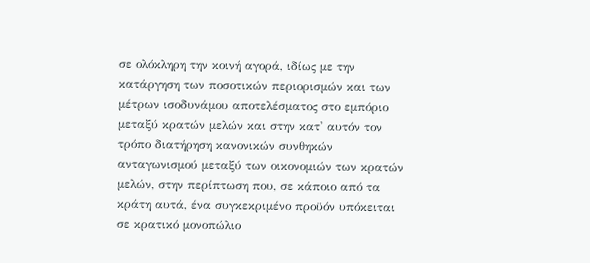σε ολόκληρη την κοινή αγορά, ιδίως με την κατάργηση των ποσοτικών περιορισμών και των μέτρων ισοδυνάμου αποτελέσματος στο εμπόριο μεταξύ κρατών μελών και στην κατ' αυτόν τον τρόπο διατήρηση κανονικών συνθηκών ανταγωνισμού μεταξύ των οικονομιών των κρατών μελών, στην περίπτωση που, σε κάποιο από τα κράτη αυτά, ένα συγκεκριμένο προϋόν υπόκειται σε κρατικό μονοπώλιο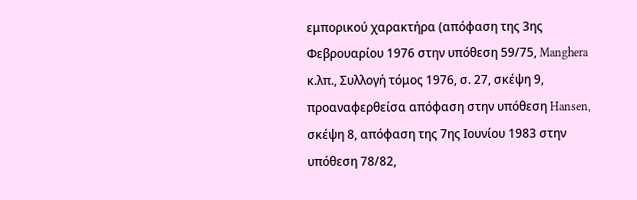εμπορικού χαρακτήρα (απόφαση της 3ης Φεβρουαρίου 1976 στην υπόθεση 59/75, Manghera κ.λπ., Συλλογή τόμος 1976, σ. 27, σκέψη 9, προαναφερθείσα απόφαση στην υπόθεση Hansen, σκέψη 8, απόφαση της 7ης Ιουνίου 1983 στην υπόθεση 78/82,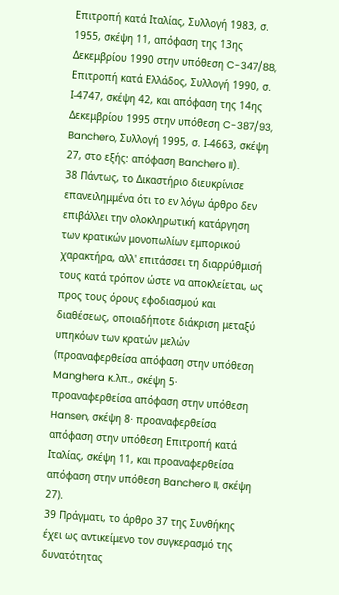Επιτροπή κατά Ιταλίας, Συλλογή 1983, σ. 1955, σκέψη 11, απόφαση της 13ης Δεκεμβρίου 1990 στην υπόθεση C-347/88, Επιτροπή κατά Ελλάδος, Συλλογή 1990, σ. Ι-4747, σκέψη 42, και απόφαση της 14ης Δεκεμβρίου 1995 στην υπόθεση C-387/93, Banchero, Συλλογή 1995, σ. Ι-4663, σκέψη 27, στο εξής: απόφαση Banchero II).
38 Πάντως, το Δικαστήριο διευκρίνισε επανειλημμένα ότι το εν λόγω άρθρο δεν επιβάλλει την ολοκληρωτική κατάργηση των κρατικών μονοπωλίων εμπορικού χαρακτήρα, αλλ' επιτάσσει τη διαρρύθμισή τους κατά τρόπον ώστε να αποκλείεται, ως προς τους όρους εφοδιασμού και διαθέσεως, οποιαδήποτε διάκριση μεταξύ υπηκόων των κρατών μελών (προαναφερθείσα απόφαση στην υπόθεση Manghera κ.λπ., σκέψη 5· προαναφερθείσα απόφαση στην υπόθεση Hansen, σκέψη 8· προαναφερθείσα απόφαση στην υπόθεση Επιτροπή κατά Ιταλίας, σκέψη 11, και προαναφερθείσα απόφαση στην υπόθεση Banchero II, σκέψη 27).
39 Πράγματι, το άρθρο 37 της Συνθήκης έχει ως αντικείμενο τον συγκερασμό της δυνατότητας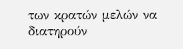των κρατών μελών να διατηρούν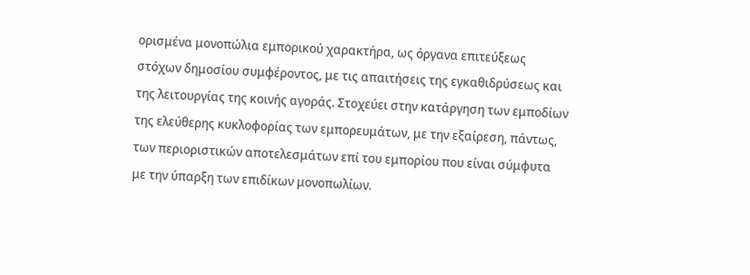ορισμένα μονοπώλια εμπορικού χαρακτήρα, ως όργανα επιτεύξεως στόχων δημοσίου συμφέροντος, με τις απαιτήσεις της εγκαθιδρύσεως και της λειτουργίας της κοινής αγοράς. Στοχεύει στην κατάργηση των εμποδίων της ελεύθερης κυκλοφορίας των εμπορευμάτων, με την εξαίρεση, πάντως, των περιοριστικών αποτελεσμάτων επί του εμπορίου που είναι σύμφυτα με την ύπαρξη των επιδίκων μονοπωλίων.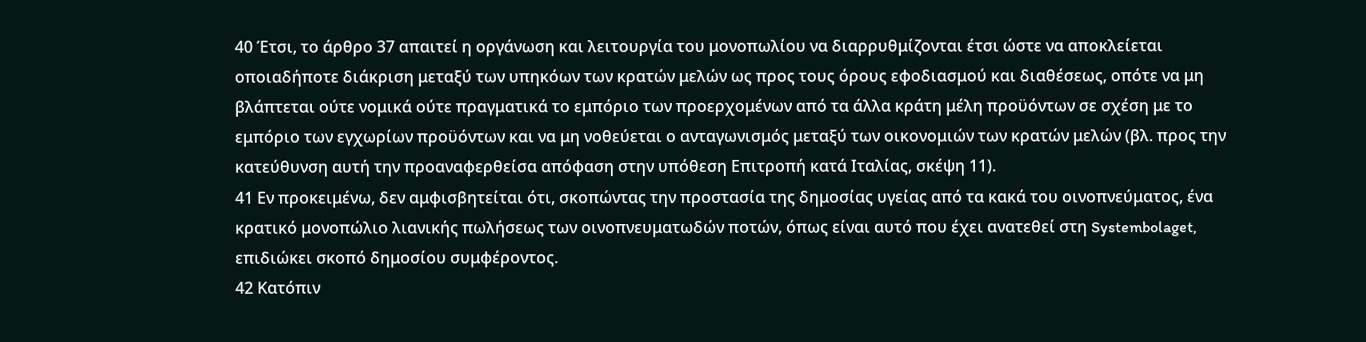40 Έτσι, το άρθρο 37 απαιτεί η οργάνωση και λειτουργία του μονοπωλίου να διαρρυθμίζονται έτσι ώστε να αποκλείεται οποιαδήποτε διάκριση μεταξύ των υπηκόων των κρατών μελών ως προς τους όρους εφοδιασμού και διαθέσεως, οπότε να μη βλάπτεται ούτε νομικά ούτε πραγματικά το εμπόριο των προερχομένων από τα άλλα κράτη μέλη προϋόντων σε σχέση με το εμπόριο των εγχωρίων προϋόντων και να μη νοθεύεται ο ανταγωνισμός μεταξύ των οικονομιών των κρατών μελών (βλ. προς την κατεύθυνση αυτή την προαναφερθείσα απόφαση στην υπόθεση Επιτροπή κατά Ιταλίας, σκέψη 11).
41 Εν προκειμένω, δεν αμφισβητείται ότι, σκοπώντας την προστασία της δημοσίας υγείας από τα κακά του οινοπνεύματος, ένα κρατικό μονοπώλιο λιανικής πωλήσεως των οινοπνευματωδών ποτών, όπως είναι αυτό που έχει ανατεθεί στη Systembolaget, επιδιώκει σκοπό δημοσίου συμφέροντος.
42 Κατόπιν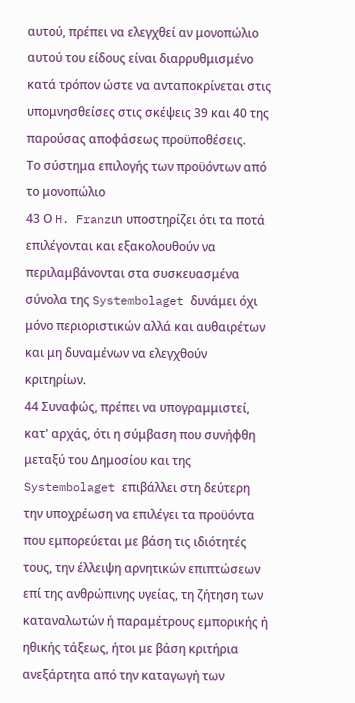αυτού, πρέπει να ελεγχθεί αν μονοπώλιο αυτού του είδους είναι διαρρυθμισμένο κατά τρόπον ώστε να ανταποκρίνεται στις υπομνησθείσες στις σκέψεις 39 και 40 της παρούσας αποφάσεως προϋποθέσεις.
Το σύστημα επιλογής των προϋόντων από το μονοπώλιο
43 Ο H. Franzιn υποστηρίζει ότι τα ποτά επιλέγονται και εξακολουθούν να περιλαμβάνονται στα συσκευασμένα σύνολα της Systembolaget δυνάμει όχι μόνο περιοριστικών αλλά και αυθαιρέτων και μη δυναμένων να ελεγχθούν κριτηρίων.
44 Συναφώς, πρέπει να υπογραμμιστεί, κατ' αρχάς, ότι η σύμβαση που συνήφθη μεταξύ του Δημοσίου και της Systembolaget επιβάλλει στη δεύτερη την υποχρέωση να επιλέγει τα προϋόντα που εμπορεύεται με βάση τις ιδιότητές τους, την έλλειψη αρνητικών επιπτώσεων επί της ανθρώπινης υγείας, τη ζήτηση των καταναλωτών ή παραμέτρους εμπορικής ή ηθικής τάξεως, ήτοι με βάση κριτήρια ανεξάρτητα από την καταγωγή των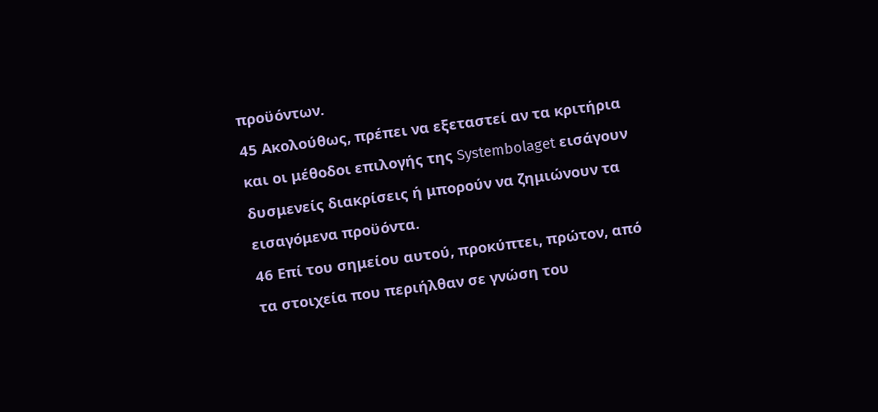προϋόντων.
45 Ακολούθως, πρέπει να εξεταστεί αν τα κριτήρια και οι μέθοδοι επιλογής της Systembolaget εισάγουν δυσμενείς διακρίσεις ή μπορούν να ζημιώνουν τα εισαγόμενα προϋόντα.
46 Επί του σημείου αυτού, προκύπτει, πρώτον, από τα στοιχεία που περιήλθαν σε γνώση του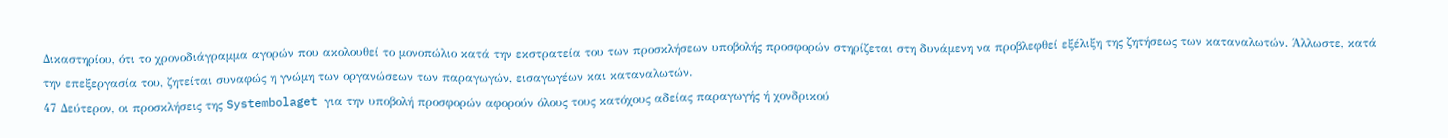Δικαστηρίου, ότι το χρονοδιάγραμμα αγορών που ακολουθεί το μονοπώλιο κατά την εκστρατεία του των προσκλήσεων υποβολής προσφορών στηρίζεται στη δυνάμενη να προβλεφθεί εξέλιξη της ζητήσεως των καταναλωτών. Άλλωστε, κατά την επεξεργασία του, ζητείται συναφώς η γνώμη των οργανώσεων των παραγωγών, εισαγωγέων και καταναλωτών.
47 Δεύτερον, οι προσκλήσεις της Systembolaget για την υποβολή προσφορών αφορούν όλους τους κατόχους αδείας παραγωγής ή χονδρικού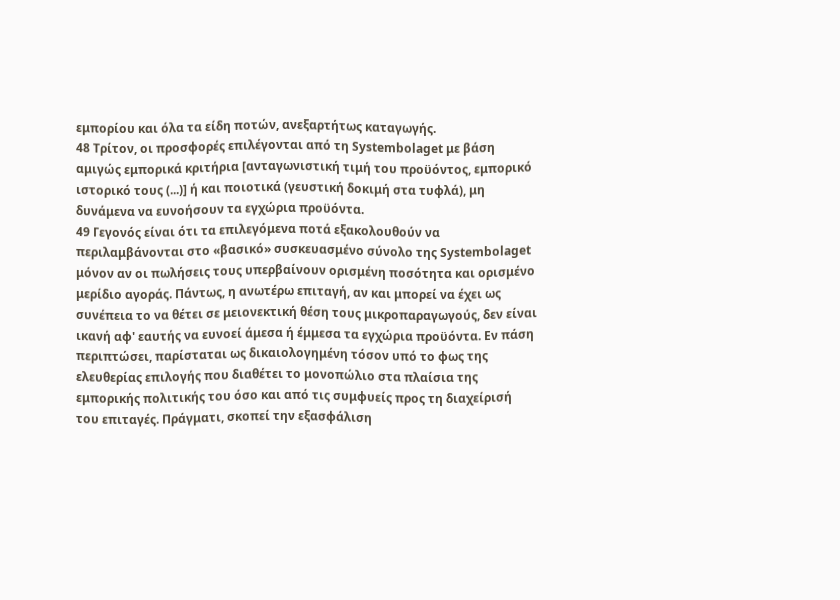εμπορίου και όλα τα είδη ποτών, ανεξαρτήτως καταγωγής.
48 Τρίτον, οι προσφορές επιλέγονται από τη Systembolaget με βάση αμιγώς εμπορικά κριτήρια [ανταγωνιστική τιμή του προϋόντος, εμπορικό ιστορικό τους (...)] ή και ποιοτικά (γευστική δοκιμή στα τυφλά), μη δυνάμενα να ευνοήσουν τα εγχώρια προϋόντα.
49 Γεγονός είναι ότι τα επιλεγόμενα ποτά εξακολουθούν να περιλαμβάνονται στο «βασικό» συσκευασμένο σύνολο της Systembolaget μόνον αν οι πωλήσεις τους υπερβαίνουν ορισμένη ποσότητα και ορισμένο μερίδιο αγοράς. Πάντως, η ανωτέρω επιταγή, αν και μπορεί να έχει ως συνέπεια το να θέτει σε μειονεκτική θέση τους μικροπαραγωγούς, δεν είναι ικανή αφ' εαυτής να ευνοεί άμεσα ή έμμεσα τα εγχώρια προϋόντα. Εν πάση περιπτώσει, παρίσταται ως δικαιολογημένη τόσον υπό το φως της ελευθερίας επιλογής που διαθέτει το μονοπώλιο στα πλαίσια της εμπορικής πολιτικής του όσο και από τις συμφυείς προς τη διαχείρισή του επιταγές. Πράγματι, σκοπεί την εξασφάλιση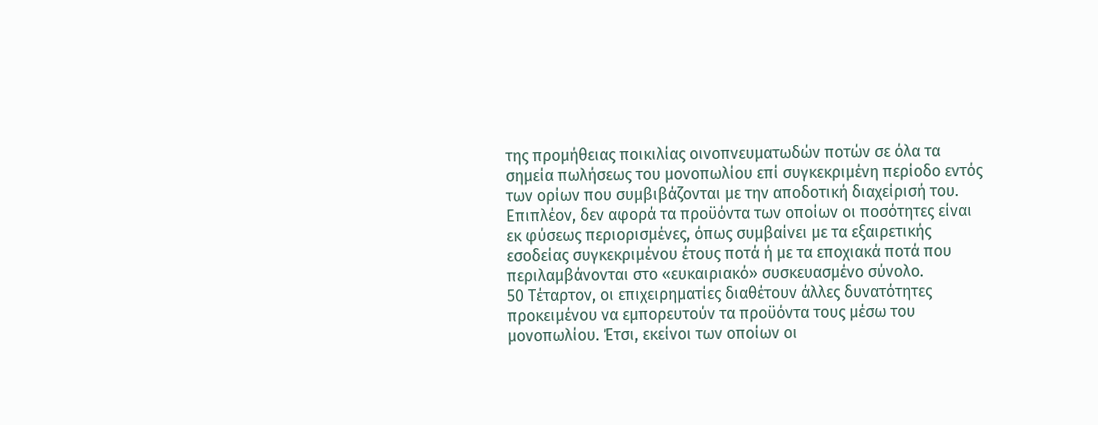της προμήθειας ποικιλίας οινοπνευματωδών ποτών σε όλα τα σημεία πωλήσεως του μονοπωλίου επί συγκεκριμένη περίοδο εντός των ορίων που συμβιβάζονται με την αποδοτική διαχείρισή του. Επιπλέον, δεν αφορά τα προϋόντα των οποίων οι ποσότητες είναι εκ φύσεως περιορισμένες, όπως συμβαίνει με τα εξαιρετικής εσοδείας συγκεκριμένου έτους ποτά ή με τα εποχιακά ποτά που περιλαμβάνονται στο «ευκαιριακό» συσκευασμένο σύνολο.
50 Τέταρτον, οι επιχειρηματίες διαθέτουν άλλες δυνατότητες προκειμένου να εμπορευτούν τα προϋόντα τους μέσω του μονοπωλίου. Έτσι, εκείνοι των οποίων οι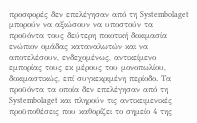προσφορές δεν επελέγησαν από τη Systembolaget μπορούν να αξιώσουν να υποστούν τα προϋόντα τους δεύτερη ποιοτική δοκιμασία ενώπιον ομάδας καταναλωτών και να αποτελέσουν, ενδεχομένως, αντικείμενο εμπορίας τους εκ μέρους του μονοπωλίου, δοκιμαστικώς, επί συγκεκριμένη περίοδο. Τα προϋόντα τα οποία δεν επελέγησαν από τη Systembolaget και πληρούν τις αντικειμενικές προϋποθέσεις που καθορίζει το σημείο 4 της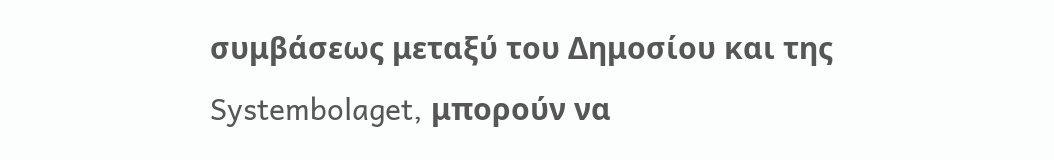συμβάσεως μεταξύ του Δημοσίου και της Systembolaget, μπορούν να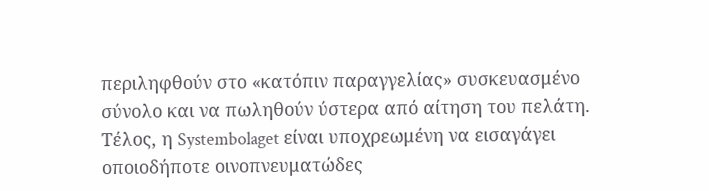περιληφθούν στο «κατόπιν παραγγελίας» συσκευασμένο σύνολο και να πωληθούν ύστερα από αίτηση του πελάτη. Τέλος, η Systembolaget είναι υποχρεωμένη να εισαγάγει οποιοδήποτε οινοπνευματώδες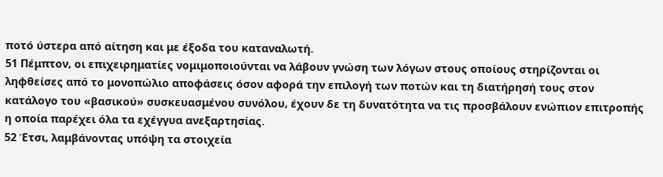ποτό ύστερα από αίτηση και με έξοδα του καταναλωτή.
51 Πέμπτον, οι επιχειρηματίες νομιμοποιούνται να λάβουν γνώση των λόγων στους οποίους στηρίζονται οι ληφθείσες από το μονοπώλιο αποφάσεις όσον αφορά την επιλογή των ποτών και τη διατήρησή τους στον κατάλογο του «βασικού» συσκευασμένου συνόλου, έχουν δε τη δυνατότητα να τις προσβάλουν ενώπιον επιτροπής η οποία παρέχει όλα τα εχέγγυα ανεξαρτησίας.
52 Έτσι, λαμβάνοντας υπόψη τα στοιχεία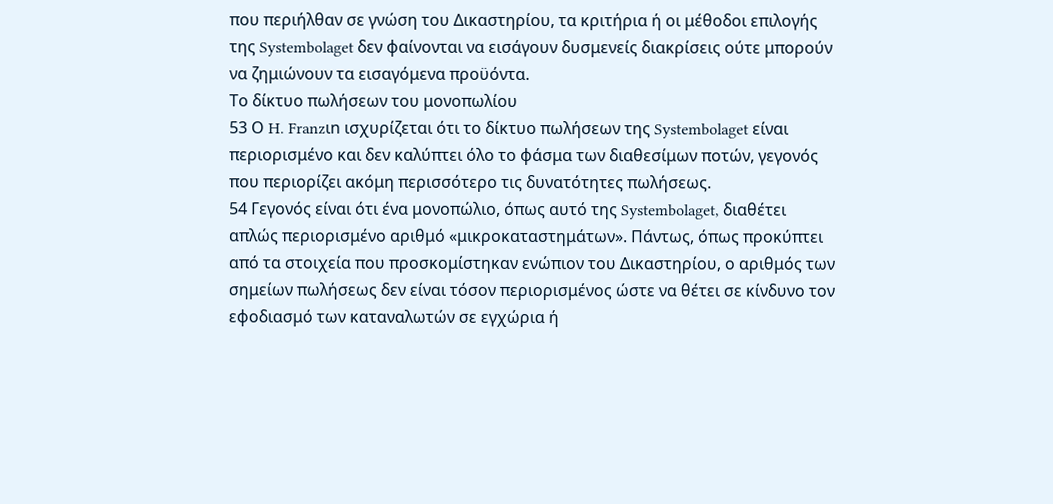που περιήλθαν σε γνώση του Δικαστηρίου, τα κριτήρια ή οι μέθοδοι επιλογής της Systembolaget δεν φαίνονται να εισάγουν δυσμενείς διακρίσεις ούτε μπορούν να ζημιώνουν τα εισαγόμενα προϋόντα.
Το δίκτυο πωλήσεων του μονοπωλίου
53 Ο H. Franzιn ισχυρίζεται ότι το δίκτυο πωλήσεων της Systembolaget είναι περιορισμένο και δεν καλύπτει όλο το φάσμα των διαθεσίμων ποτών, γεγονός που περιορίζει ακόμη περισσότερο τις δυνατότητες πωλήσεως.
54 Γεγονός είναι ότι ένα μονοπώλιο, όπως αυτό της Systembolaget, διαθέτει απλώς περιορισμένο αριθμό «μικροκαταστημάτων». Πάντως, όπως προκύπτει από τα στοιχεία που προσκομίστηκαν ενώπιον του Δικαστηρίου, ο αριθμός των σημείων πωλήσεως δεν είναι τόσον περιορισμένος ώστε να θέτει σε κίνδυνο τον εφοδιασμό των καταναλωτών σε εγχώρια ή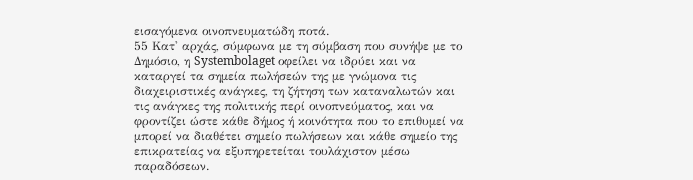εισαγόμενα οινοπνευματώδη ποτά.
55 Κατ' αρχάς, σύμφωνα με τη σύμβαση που συνήψε με το Δημόσιο, η Systembolaget οφείλει να ιδρύει και να καταργεί τα σημεία πωλήσεών της με γνώμονα τις διαχειριστικές ανάγκες, τη ζήτηση των καταναλωτών και τις ανάγκες της πολιτικής περί οινοπνεύματος, και να φροντίζει ώστε κάθε δήμος ή κοινότητα που το επιθυμεί να μπορεί να διαθέτει σημείο πωλήσεων και κάθε σημείο της επικρατείας να εξυπηρετείται τουλάχιστον μέσω παραδόσεων.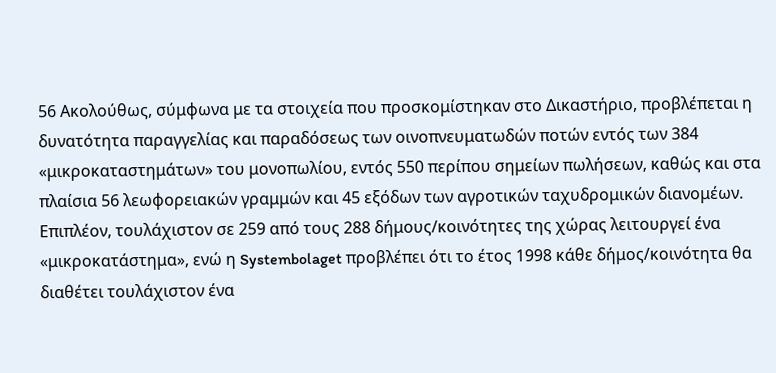56 Ακολούθως, σύμφωνα με τα στοιχεία που προσκομίστηκαν στο Δικαστήριο, προβλέπεται η δυνατότητα παραγγελίας και παραδόσεως των οινοπνευματωδών ποτών εντός των 384 «μικροκαταστημάτων» του μονοπωλίου, εντός 550 περίπου σημείων πωλήσεων, καθώς και στα πλαίσια 56 λεωφορειακών γραμμών και 45 εξόδων των αγροτικών ταχυδρομικών διανομέων. Επιπλέον, τουλάχιστον σε 259 από τους 288 δήμους/κοινότητες της χώρας λειτουργεί ένα «μικροκατάστημα», ενώ η Systembolaget προβλέπει ότι το έτος 1998 κάθε δήμος/κοινότητα θα διαθέτει τουλάχιστον ένα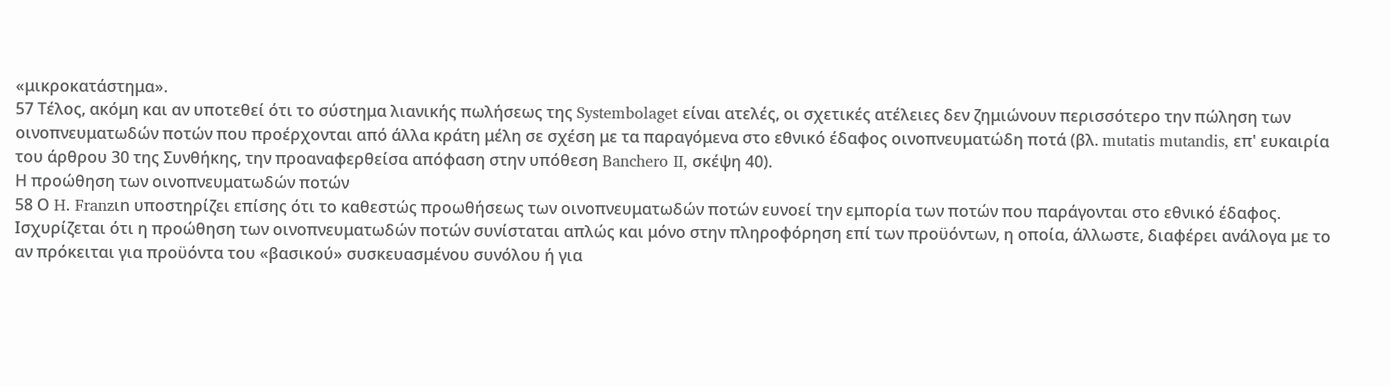«μικροκατάστημα».
57 Τέλος, ακόμη και αν υποτεθεί ότι το σύστημα λιανικής πωλήσεως της Systembolaget είναι ατελές, οι σχετικές ατέλειες δεν ζημιώνουν περισσότερο την πώληση των οινοπνευματωδών ποτών που προέρχονται από άλλα κράτη μέλη σε σχέση με τα παραγόμενα στο εθνικό έδαφος οινοπνευματώδη ποτά (βλ. mutatis mutandis, επ' ευκαιρία του άρθρου 30 της Συνθήκης, την προαναφερθείσα απόφαση στην υπόθεση Banchero II, σκέψη 40).
Η προώθηση των οινοπνευματωδών ποτών
58 Ο H. Franzιn υποστηρίζει επίσης ότι το καθεστώς προωθήσεως των οινοπνευματωδών ποτών ευνοεί την εμπορία των ποτών που παράγονται στο εθνικό έδαφος. Ισχυρίζεται ότι η προώθηση των οινοπνευματωδών ποτών συνίσταται απλώς και μόνο στην πληροφόρηση επί των προϋόντων, η οποία, άλλωστε, διαφέρει ανάλογα με το αν πρόκειται για προϋόντα του «βασικού» συσκευασμένου συνόλου ή για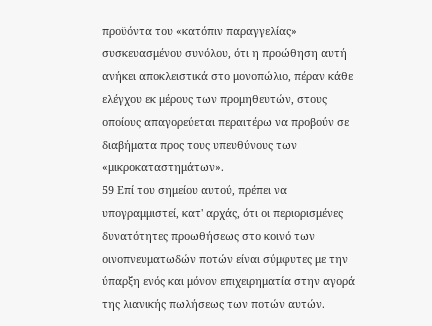προϋόντα του «κατόπιν παραγγελίας» συσκευασμένου συνόλου, ότι η προώθηση αυτή ανήκει αποκλειστικά στο μονοπώλιο, πέραν κάθε ελέγχου εκ μέρους των προμηθευτών, στους οποίους απαγορεύεται περαιτέρω να προβούν σε διαβήματα προς τους υπευθύνους των «μικροκαταστημάτων».
59 Επί του σημείου αυτού, πρέπει να υπογραμμιστεί, κατ' αρχάς, ότι οι περιορισμένες δυνατότητες προωθήσεως στο κοινό των οινοπνευματωδών ποτών είναι σύμφυτες με την ύπαρξη ενός και μόνον επιχειρηματία στην αγορά της λιανικής πωλήσεως των ποτών αυτών.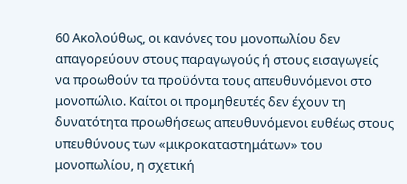60 Ακολούθως, οι κανόνες του μονοπωλίου δεν απαγορεύουν στους παραγωγούς ή στους εισαγωγείς να προωθούν τα προϋόντα τους απευθυνόμενοι στο μονοπώλιο. Καίτοι οι προμηθευτές δεν έχουν τη δυνατότητα προωθήσεως απευθυνόμενοι ευθέως στους υπευθύνους των «μικροκαταστημάτων» του μονοπωλίου, η σχετική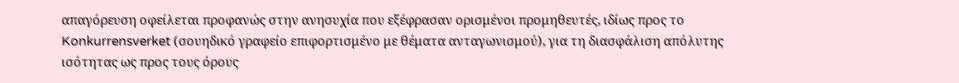απαγόρευση οφείλεται προφανώς στην ανησυχία που εξέφρασαν ορισμένοι προμηθευτές, ιδίως προς το Konkurrensverket (σουηδικό γραφείο επιφορτισμένο με θέματα ανταγωνισμού), για τη διασφάλιση απόλυτης ισότητας ως προς τους όρους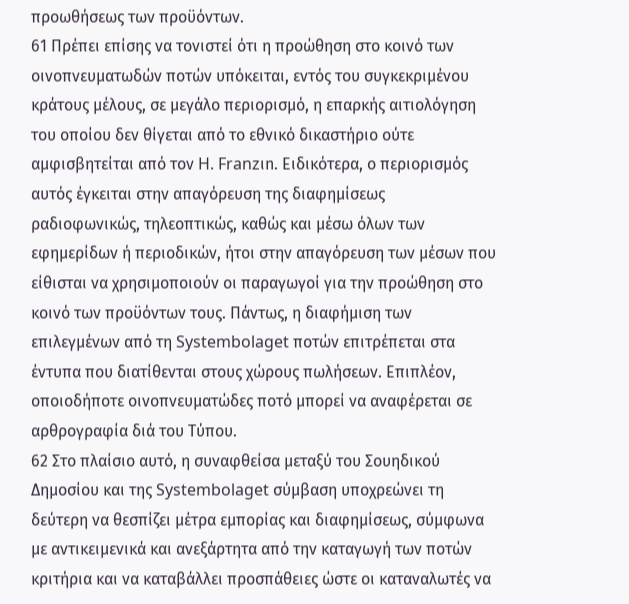προωθήσεως των προϋόντων.
61 Πρέπει επίσης να τονιστεί ότι η προώθηση στο κοινό των οινοπνευματωδών ποτών υπόκειται, εντός του συγκεκριμένου κράτους μέλους, σε μεγάλο περιορισμό, η επαρκής αιτιολόγηση του οποίου δεν θίγεται από το εθνικό δικαστήριο ούτε αμφισβητείται από τον H. Franzιn. Ειδικότερα, ο περιορισμός αυτός έγκειται στην απαγόρευση της διαφημίσεως ραδιοφωνικώς, τηλεοπτικώς, καθώς και μέσω όλων των εφημερίδων ή περιοδικών, ήτοι στην απαγόρευση των μέσων που είθισται να χρησιμοποιούν οι παραγωγοί για την προώθηση στο κοινό των προϋόντων τους. Πάντως, η διαφήμιση των επιλεγμένων από τη Systembolaget ποτών επιτρέπεται στα έντυπα που διατίθενται στους χώρους πωλήσεων. Επιπλέον, οποιοδήποτε οινοπνευματώδες ποτό μπορεί να αναφέρεται σε αρθρογραφία διά του Τύπου.
62 Στο πλαίσιο αυτό, η συναφθείσα μεταξύ του Σουηδικού Δημοσίου και της Systembolaget σύμβαση υποχρεώνει τη δεύτερη να θεσπίζει μέτρα εμπορίας και διαφημίσεως, σύμφωνα με αντικειμενικά και ανεξάρτητα από την καταγωγή των ποτών κριτήρια και να καταβάλλει προσπάθειες ώστε οι καταναλωτές να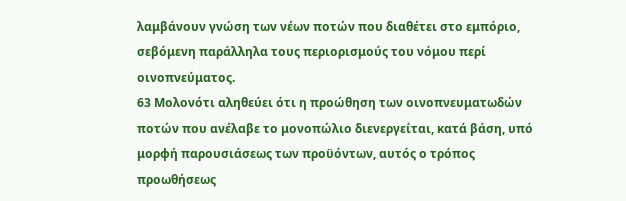λαμβάνουν γνώση των νέων ποτών που διαθέτει στο εμπόριο, σεβόμενη παράλληλα τους περιορισμούς του νόμου περί οινοπνεύματος.
63 Μολονότι αληθεύει ότι η προώθηση των οινοπνευματωδών ποτών που ανέλαβε το μονοπώλιο διενεργείται, κατά βάση, υπό μορφή παρουσιάσεως των προϋόντων, αυτός ο τρόπος προωθήσεως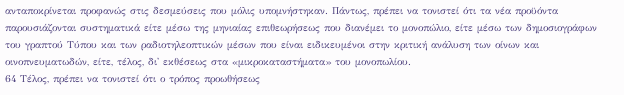ανταποκρίνεται προφανώς στις δεσμεύσεις που μόλις υπομνήστηκαν. Πάντως, πρέπει να τονιστεί ότι τα νέα προϋόντα παρουσιάζονται συστηματικά είτε μέσω της μηνιαίας επιθεωρήσεως που διανέμει το μονοπώλιο, είτε μέσω των δημοσιογράφων του γραπτού Τύπου και των ραδιοτηλεοπτικών μέσων που είναι ειδικευμένοι στην κριτική ανάλυση των οίνων και οινοπνευματωδών, είτε, τέλος, δι' εκθέσεως στα «μικροκαταστήματα» του μονοπωλίου.
64 Τέλος, πρέπει να τονιστεί ότι ο τρόπος προωθήσεως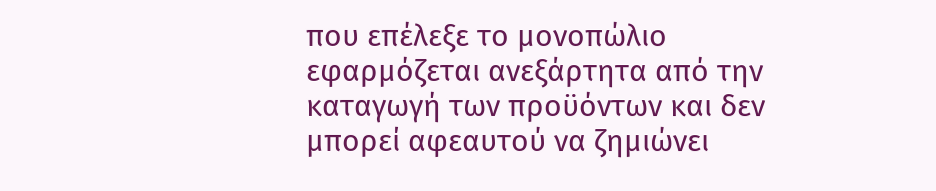που επέλεξε το μονοπώλιο εφαρμόζεται ανεξάρτητα από την καταγωγή των προϋόντων και δεν μπορεί αφεαυτού να ζημιώνει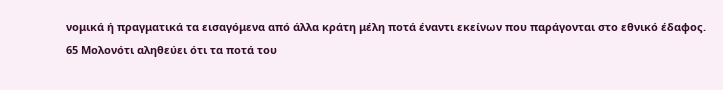νομικά ή πραγματικά τα εισαγόμενα από άλλα κράτη μέλη ποτά έναντι εκείνων που παράγονται στο εθνικό έδαφος.
65 Μολονότι αληθεύει ότι τα ποτά του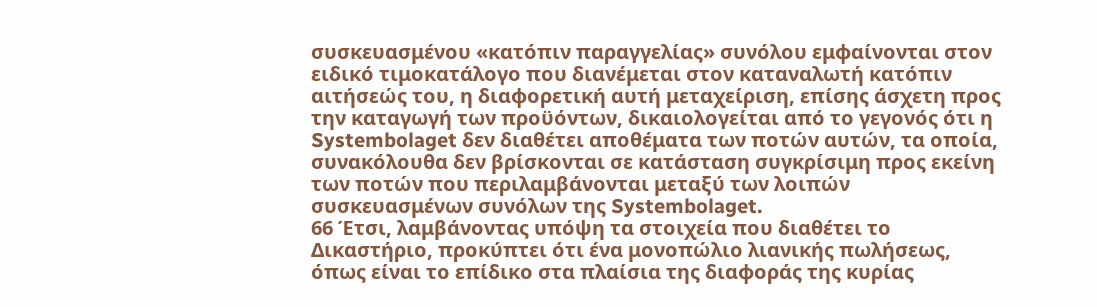συσκευασμένου «κατόπιν παραγγελίας» συνόλου εμφαίνονται στον ειδικό τιμοκατάλογο που διανέμεται στον καταναλωτή κατόπιν αιτήσεώς του, η διαφορετική αυτή μεταχείριση, επίσης άσχετη προς την καταγωγή των προϋόντων, δικαιολογείται από το γεγονός ότι η Systembolaget δεν διαθέτει αποθέματα των ποτών αυτών, τα οποία, συνακόλουθα δεν βρίσκονται σε κατάσταση συγκρίσιμη προς εκείνη των ποτών που περιλαμβάνονται μεταξύ των λοιπών συσκευασμένων συνόλων της Systembolaget.
66 Έτσι, λαμβάνοντας υπόψη τα στοιχεία που διαθέτει το Δικαστήριο, προκύπτει ότι ένα μονοπώλιο λιανικής πωλήσεως, όπως είναι το επίδικο στα πλαίσια της διαφοράς της κυρίας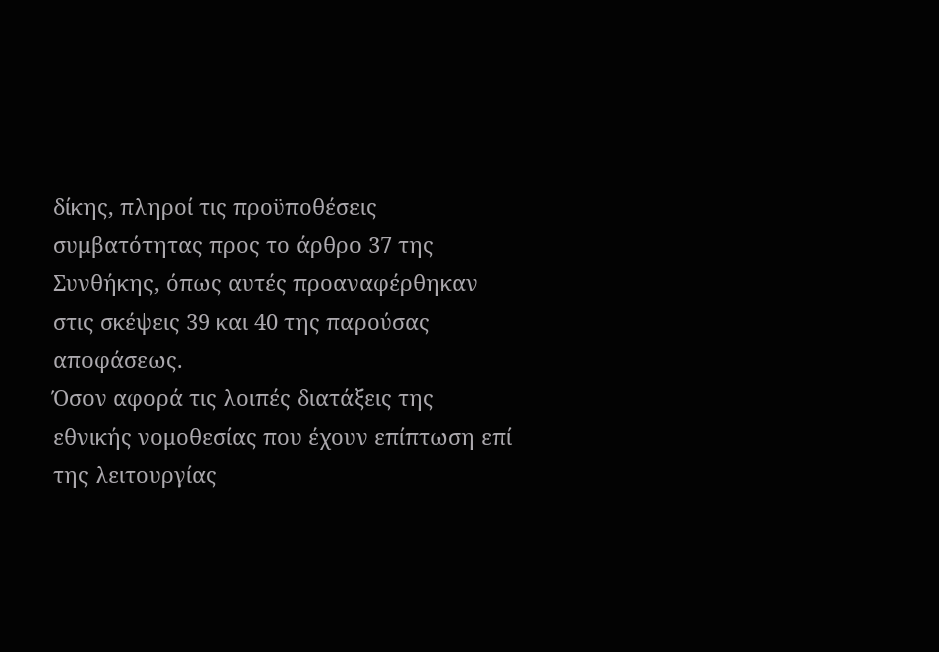δίκης, πληροί τις προϋποθέσεις συμβατότητας προς το άρθρο 37 της Συνθήκης, όπως αυτές προαναφέρθηκαν στις σκέψεις 39 και 40 της παρούσας αποφάσεως.
Όσον αφορά τις λοιπές διατάξεις της εθνικής νομοθεσίας που έχουν επίπτωση επί της λειτουργίας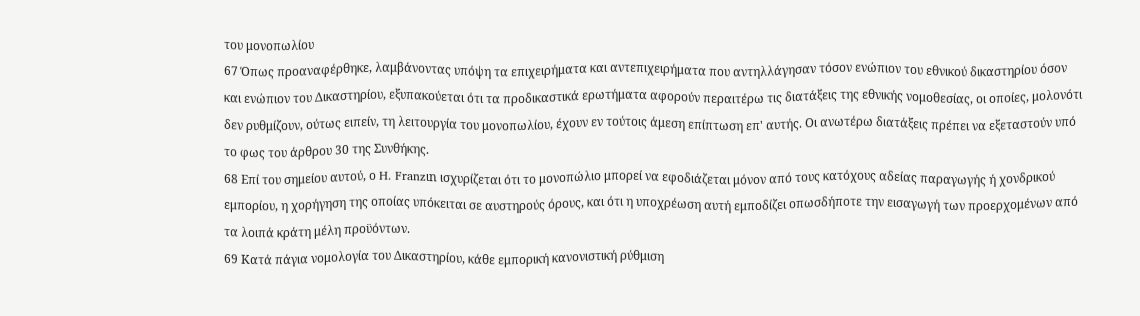του μονοπωλίου
67 Όπως προαναφέρθηκε, λαμβάνοντας υπόψη τα επιχειρήματα και αντεπιχειρήματα που αντηλλάγησαν τόσον ενώπιον του εθνικού δικαστηρίου όσον και ενώπιον του Δικαστηρίου, εξυπακούεται ότι τα προδικαστικά ερωτήματα αφορούν περαιτέρω τις διατάξεις της εθνικής νομοθεσίας, οι οποίες, μολονότι δεν ρυθμίζουν, ούτως ειπείν, τη λειτουργία του μονοπωλίου, έχουν εν τούτοις άμεση επίπτωση επ' αυτής. Οι ανωτέρω διατάξεις πρέπει να εξεταστούν υπό το φως του άρθρου 30 της Συνθήκης.
68 Επί του σημείου αυτού, ο H. Franzιn ισχυρίζεται ότι το μονοπώλιο μπορεί να εφοδιάζεται μόνον από τους κατόχους αδείας παραγωγής ή χονδρικού εμπορίου, η χορήγηση της οποίας υπόκειται σε αυστηρούς όρους, και ότι η υποχρέωση αυτή εμποδίζει οπωσδήποτε την εισαγωγή των προερχομένων από τα λοιπά κράτη μέλη προϋόντων.
69 Κατά πάγια νομολογία του Δικαστηρίου, κάθε εμπορική κανονιστική ρύθμιση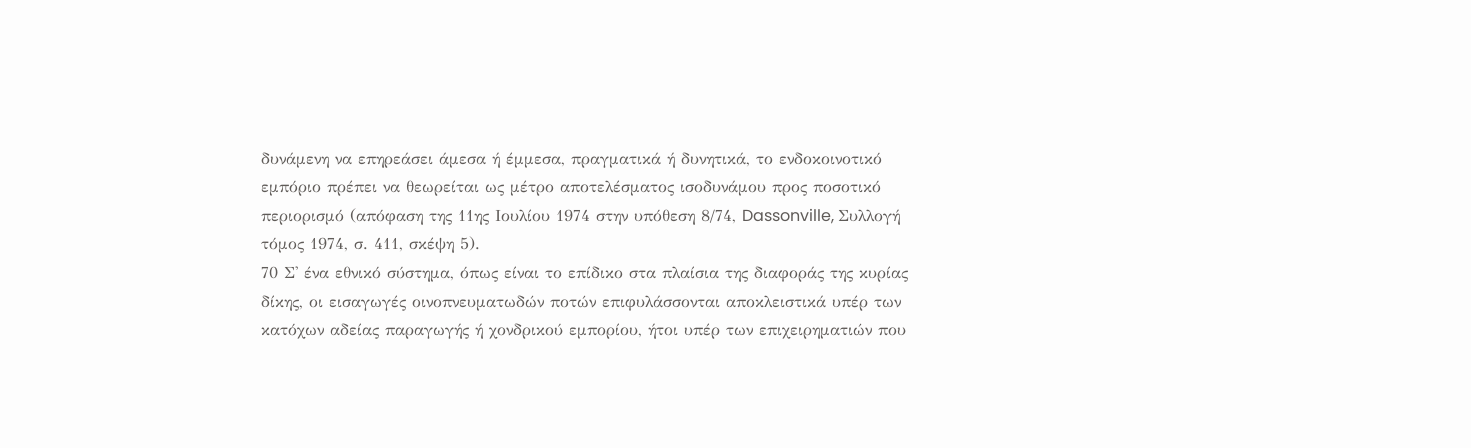δυνάμενη να επηρεάσει άμεσα ή έμμεσα, πραγματικά ή δυνητικά, το ενδοκοινοτικό εμπόριο πρέπει να θεωρείται ως μέτρο αποτελέσματος ισοδυνάμου προς ποσοτικό περιορισμό (απόφαση της 11ης Ιουλίου 1974 στην υπόθεση 8/74, Dassonville, Συλλογή τόμος 1974, σ. 411, σκέψη 5).
70 Σ' ένα εθνικό σύστημα, όπως είναι το επίδικο στα πλαίσια της διαφοράς της κυρίας δίκης, οι εισαγωγές οινοπνευματωδών ποτών επιφυλάσσονται αποκλειστικά υπέρ των κατόχων αδείας παραγωγής ή χονδρικού εμπορίου, ήτοι υπέρ των επιχειρηματιών που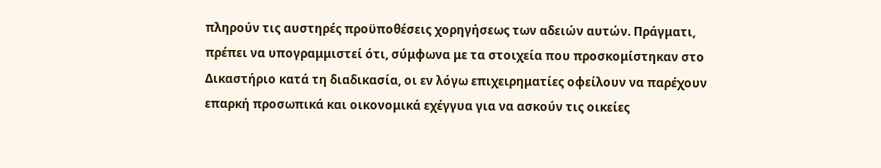πληρούν τις αυστηρές προϋποθέσεις χορηγήσεως των αδειών αυτών. Πράγματι, πρέπει να υπογραμμιστεί ότι, σύμφωνα με τα στοιχεία που προσκομίστηκαν στο Δικαστήριο κατά τη διαδικασία, οι εν λόγω επιχειρηματίες οφείλουν να παρέχουν επαρκή προσωπικά και οικονομικά εχέγγυα για να ασκούν τις οικείες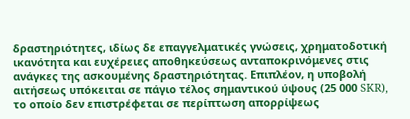δραστηριότητες, ιδίως δε επαγγελματικές γνώσεις, χρηματοδοτική ικανότητα και ευχέρειες αποθηκεύσεως ανταποκρινόμενες στις ανάγκες της ασκουμένης δραστηριότητας. Επιπλέον, η υποβολή αιτήσεως υπόκειται σε πάγιο τέλος σημαντικού ύψους (25 000 SKR), το οποίο δεν επιστρέφεται σε περίπτωση απορρίψεως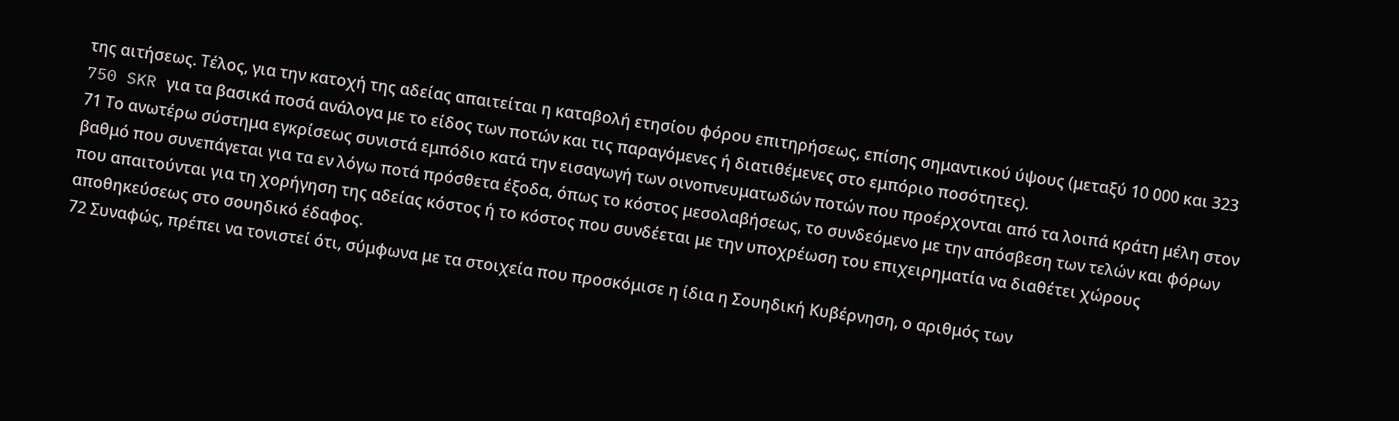της αιτήσεως. Τέλος, για την κατοχή της αδείας απαιτείται η καταβολή ετησίου φόρου επιτηρήσεως, επίσης σημαντικού ύψους (μεταξύ 10 000 και 323 750 SKR για τα βασικά ποσά ανάλογα με το είδος των ποτών και τις παραγόμενες ή διατιθέμενες στο εμπόριο ποσότητες).
71 Το ανωτέρω σύστημα εγκρίσεως συνιστά εμπόδιο κατά την εισαγωγή των οινοπνευματωδών ποτών που προέρχονται από τα λοιπά κράτη μέλη στον βαθμό που συνεπάγεται για τα εν λόγω ποτά πρόσθετα έξοδα, όπως το κόστος μεσολαβήσεως, το συνδεόμενο με την απόσβεση των τελών και φόρων που απαιτούνται για τη χορήγηση της αδείας κόστος ή το κόστος που συνδέεται με την υποχρέωση του επιχειρηματία να διαθέτει χώρους αποθηκεύσεως στο σουηδικό έδαφος.
72 Συναφώς, πρέπει να τονιστεί ότι, σύμφωνα με τα στοιχεία που προσκόμισε η ίδια η Σουηδική Κυβέρνηση, ο αριθμός των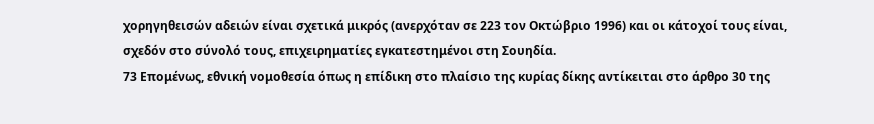χορηγηθεισών αδειών είναι σχετικά μικρός (ανερχόταν σε 223 τον Οκτώβριο 1996) και οι κάτοχοί τους είναι, σχεδόν στο σύνολό τους, επιχειρηματίες εγκατεστημένοι στη Σουηδία.
73 Επομένως, εθνική νομοθεσία όπως η επίδικη στο πλαίσιο της κυρίας δίκης αντίκειται στο άρθρο 30 της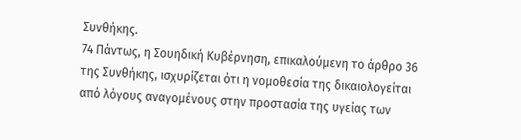Συνθήκης.
74 Πάντως, η Σουηδική Κυβέρνηση, επικαλούμενη το άρθρο 36 της Συνθήκης, ισχυρίζεται ότι η νομοθεσία της δικαιολογείται από λόγους αναγομένους στην προστασία της υγείας των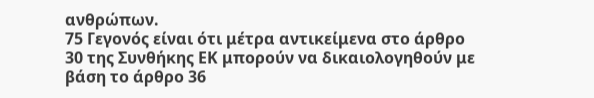ανθρώπων.
75 Γεγονός είναι ότι μέτρα αντικείμενα στο άρθρο 30 της Συνθήκης ΕΚ μπορούν να δικαιολογηθούν με βάση το άρθρο 36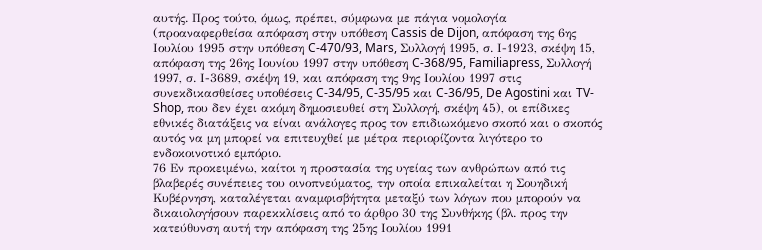αυτής. Προς τούτο, όμως, πρέπει, σύμφωνα με πάγια νομολογία (προαναφερθείσα απόφαση στην υπόθεση Cassis de Dijon, απόφαση της 6ης Ιουλίου 1995 στην υπόθεση C-470/93, Mars, Συλλογή 1995, σ. Ι-1923, σκέψη 15, απόφαση της 26ης Ιουνίου 1997 στην υπόθεση C-368/95, Familiapress, Συλλογή 1997, σ. Ι-3689, σκέψη 19, και απόφαση της 9ης Ιουλίου 1997 στις συνεκδικασθείσες υποθέσεις C-34/95, C-35/95 και C-36/95, De Agostini και TV-Shop, που δεν έχει ακόμη δημοσιευθεί στη Συλλογή, σκέψη 45), οι επίδικες εθνικές διατάξεις να είναι ανάλογες προς τον επιδιωκόμενο σκοπό και ο σκοπός αυτός να μη μπορεί να επιτευχθεί με μέτρα περιορίζοντα λιγότερο το ενδοκοινοτικό εμπόριο.
76 Εν προκειμένω, καίτοι η προστασία της υγείας των ανθρώπων από τις βλαβερές συνέπειες του οινοπνεύματος, την οποία επικαλείται η Σουηδική Κυβέρνηση, καταλέγεται αναμφισβήτητα μεταξύ των λόγων που μπορούν να δικαιολογήσουν παρεκκλίσεις από το άρθρο 30 της Συνθήκης (βλ. προς την κατεύθυνση αυτή την απόφαση της 25ης Ιουλίου 1991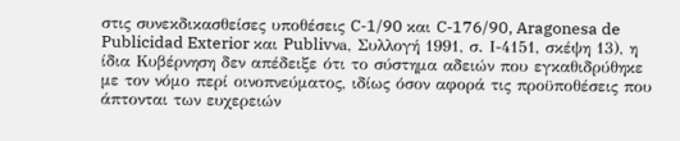στις συνεκδικασθείσες υποθέσεις C-1/90 και C-176/90, Aragonesa de Publicidad Exterior και Publivνa, Συλλογή 1991, σ. Ι-4151, σκέψη 13), η ίδια Κυβέρνηση δεν απέδειξε ότι το σύστημα αδειών που εγκαθιδρύθηκε με τον νόμο περί οινοπνεύματος, ιδίως όσον αφορά τις προϋποθέσεις που άπτονται των ευχερειών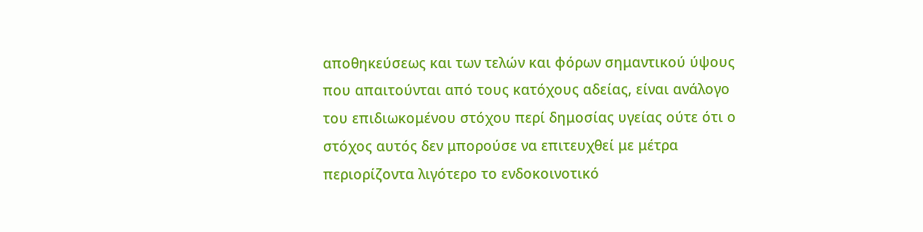αποθηκεύσεως και των τελών και φόρων σημαντικού ύψους που απαιτούνται από τους κατόχους αδείας, είναι ανάλογο του επιδιωκομένου στόχου περί δημοσίας υγείας ούτε ότι ο στόχος αυτός δεν μπορούσε να επιτευχθεί με μέτρα περιορίζοντα λιγότερο το ενδοκοινοτικό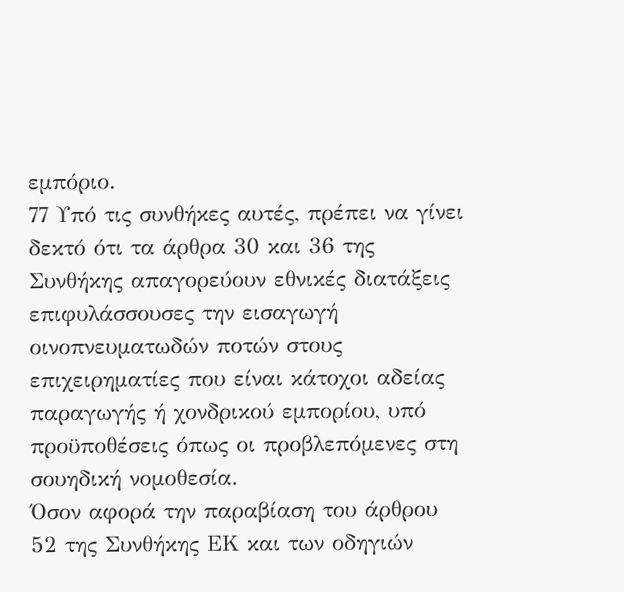εμπόριο.
77 Υπό τις συνθήκες αυτές, πρέπει να γίνει δεκτό ότι τα άρθρα 30 και 36 της Συνθήκης απαγορεύουν εθνικές διατάξεις επιφυλάσσουσες την εισαγωγή οινοπνευματωδών ποτών στους επιχειρηματίες που είναι κάτοχοι αδείας παραγωγής ή χονδρικού εμπορίου, υπό προϋποθέσεις όπως οι προβλεπόμενες στη σουηδική νομοθεσία.
Όσον αφορά την παραβίαση του άρθρου 52 της Συνθήκης ΕΚ και των οδηγιών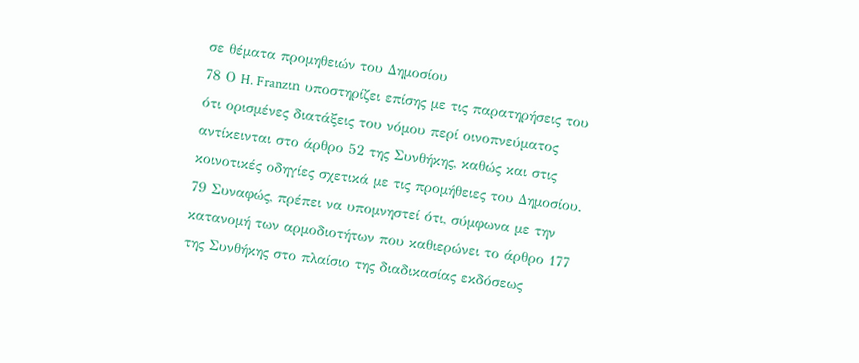σε θέματα προμηθειών του Δημοσίου
78 Ο H. Franzιn υποστηρίζει επίσης με τις παρατηρήσεις του ότι ορισμένες διατάξεις του νόμου περί οινοπνεύματος αντίκεινται στο άρθρο 52 της Συνθήκης, καθώς και στις κοινοτικές οδηγίες σχετικά με τις προμήθειες του Δημοσίου.
79 Συναφώς, πρέπει να υπομνηστεί ότι, σύμφωνα με την κατανομή των αρμοδιοτήτων που καθιερώνει το άρθρο 177 της Συνθήκης στο πλαίσιο της διαδικασίας εκδόσεως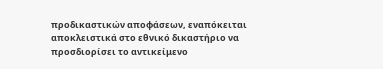προδικαστικών αποφάσεων, εναπόκειται αποκλειστικά στο εθνικό δικαστήριο να προσδιορίσει το αντικείμενο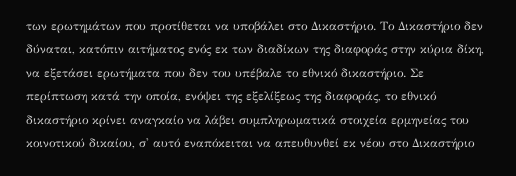των ερωτημάτων που προτίθεται να υποβάλει στο Δικαστήριο. Το Δικαστήριο δεν δύναται, κατόπιν αιτήματος ενός εκ των διαδίκων της διαφοράς στην κύρια δίκη, να εξετάσει ερωτήματα που δεν του υπέβαλε το εθνικό δικαστήριο. Σε περίπτωση κατά την οποία, ενόψει της εξελίξεως της διαφοράς, το εθνικό δικαστήριο κρίνει αναγκαίο να λάβει συμπληρωματικά στοιχεία ερμηνείας του κοινοτικού δικαίου, σ' αυτό εναπόκειται να απευθυνθεί εκ νέου στο Δικαστήριο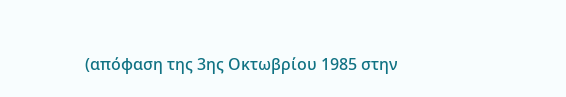(απόφαση της 3ης Οκτωβρίου 1985 στην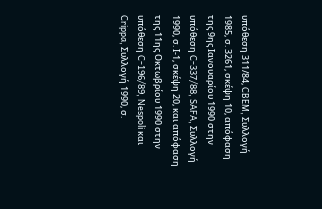υπόθεση 311/84, CBEM, Συλλογή 1985, σ. 3261, σκέψη 10, απόφαση της 9ης Ιανουαρίου 1990 στην υπόθεση C-337/88, SAFA, Συλλογή 1990, σ. Ι-1, σκέψη 20, και απόφαση της 11ης Οκτωβρίου 1990 στην υπόθεση C-196/89, Nespoli και Crippa, Συλλογή 1990, σ.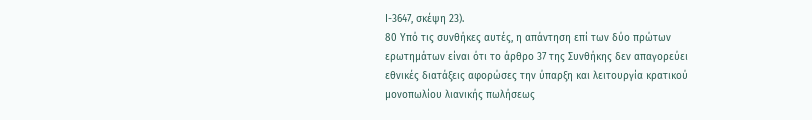Ι-3647, σκέψη 23).
80 Υπό τις συνθήκες αυτές, η απάντηση επί των δύο πρώτων ερωτημάτων είναι ότι το άρθρο 37 της Συνθήκης δεν απαγορεύει εθνικές διατάξεις αφορώσες την ύπαρξη και λειτουργία κρατικού μονοπωλίου λιανικής πωλήσεως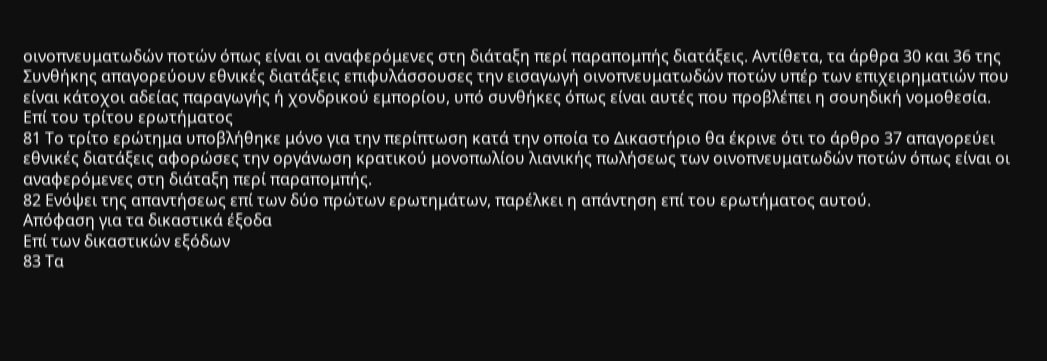οινοπνευματωδών ποτών όπως είναι οι αναφερόμενες στη διάταξη περί παραπομπής διατάξεις. Αντίθετα, τα άρθρα 30 και 36 της Συνθήκης απαγορεύουν εθνικές διατάξεις επιφυλάσσουσες την εισαγωγή οινοπνευματωδών ποτών υπέρ των επιχειρηματιών που είναι κάτοχοι αδείας παραγωγής ή χονδρικού εμπορίου, υπό συνθήκες όπως είναι αυτές που προβλέπει η σουηδική νομοθεσία.
Επί του τρίτου ερωτήματος
81 Το τρίτο ερώτημα υποβλήθηκε μόνο για την περίπτωση κατά την οποία το Δικαστήριο θα έκρινε ότι το άρθρο 37 απαγορεύει εθνικές διατάξεις αφορώσες την οργάνωση κρατικού μονοπωλίου λιανικής πωλήσεως των οινοπνευματωδών ποτών όπως είναι οι αναφερόμενες στη διάταξη περί παραπομπής.
82 Ενόψει της απαντήσεως επί των δύο πρώτων ερωτημάτων, παρέλκει η απάντηση επί του ερωτήματος αυτού.
Απόφαση για τα δικαστικά έξοδα
Επί των δικαστικών εξόδων
83 Τα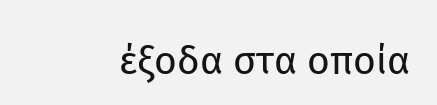έξοδα στα οποία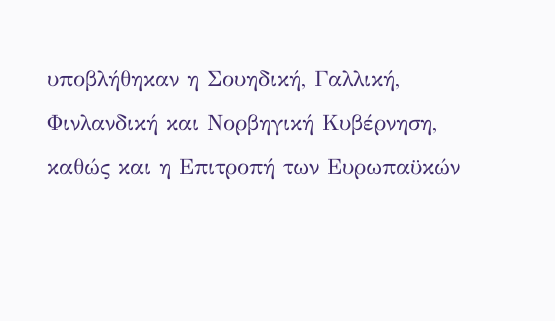υποβλήθηκαν η Σουηδική, Γαλλική, Φινλανδική και Νορβηγική Κυβέρνηση, καθώς και η Επιτροπή των Ευρωπαϋκών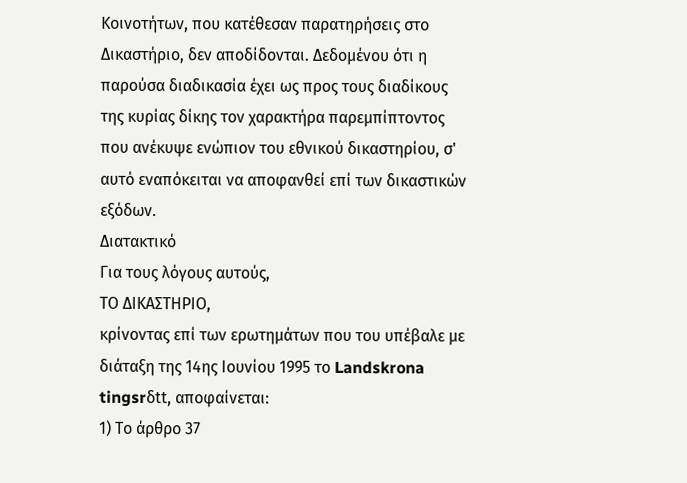Κοινοτήτων, που κατέθεσαν παρατηρήσεις στο Δικαστήριο, δεν αποδίδονται. Δεδομένου ότι η παρούσα διαδικασία έχει ως προς τους διαδίκους της κυρίας δίκης τον χαρακτήρα παρεμπίπτοντος που ανέκυψε ενώπιον του εθνικού δικαστηρίου, σ' αυτό εναπόκειται να αποφανθεί επί των δικαστικών εξόδων.
Διατακτικό
Για τους λόγους αυτούς,
ΤΟ ΔΙΚΑΣΤΗΡΙΟ,
κρίνοντας επί των ερωτημάτων που του υπέβαλε με διάταξη της 14ης Ιουνίου 1995 το Landskrona tingsrδtt, αποφαίνεται:
1) Το άρθρο 37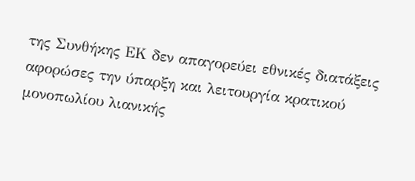της Συνθήκης ΕΚ δεν απαγορεύει εθνικές διατάξεις αφορώσες την ύπαρξη και λειτουργία κρατικού μονοπωλίου λιανικής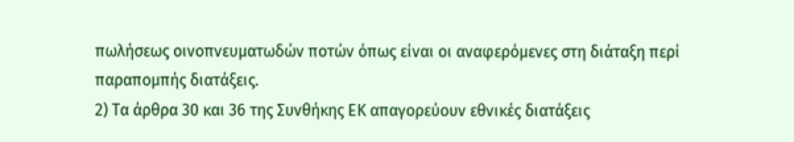πωλήσεως οινοπνευματωδών ποτών όπως είναι οι αναφερόμενες στη διάταξη περί παραπομπής διατάξεις.
2) Τα άρθρα 30 και 36 της Συνθήκης ΕΚ απαγορεύουν εθνικές διατάξεις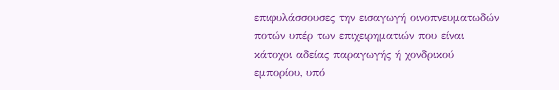επιφυλάσσουσες την εισαγωγή οινοπνευματωδών ποτών υπέρ των επιχειρηματιών που είναι κάτοχοι αδείας παραγωγής ή χονδρικού εμπορίου, υπό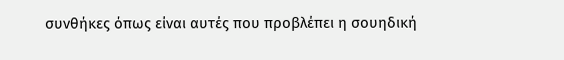συνθήκες όπως είναι αυτές που προβλέπει η σουηδική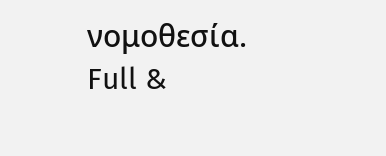νομοθεσία.
Full &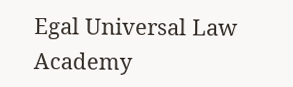Egal Universal Law Academy